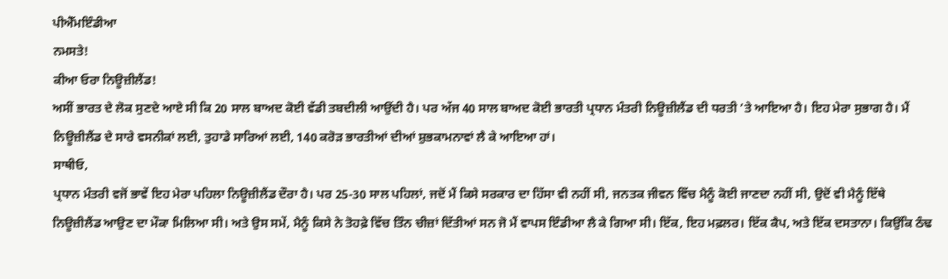ਪੀਐੱਮਇੰਡੀਆ
ਨਮਸਤੇ!
ਕੀਆ ਓਰਾ ਨਿਊਜ਼ੀਲੈਂਡ!
ਅਸੀਂ ਭਾਰਤ ਦੇ ਲੋਕ ਸੁਣਦੇ ਆਏ ਸੀ ਕਿ 20 ਸਾਲ ਬਾਅਦ ਕੋਈ ਵੱਡੀ ਤਬਦੀਲੀ ਆਉਂਦੀ ਹੈ। ਪਰ ਅੱਜ 40 ਸਾਲ ਬਾਅਦ ਕੋਈ ਭਾਰਤੀ ਪ੍ਰਧਾਨ ਮੰਤਰੀ ਨਿਊਜ਼ੀਲੈਂਡ ਦੀ ਧਰਤੀ ’ਤੇ ਆਇਆ ਹੈ। ਇਹ ਮੇਰਾ ਸੁਭਾਗ ਹੈ। ਮੈਂ ਨਿਊਜ਼ੀਲੈਂਡ ਦੇ ਸਾਰੇ ਵਸਨੀਕਾਂ ਲਈ, ਤੁਹਾਡੇ ਸਾਰਿਆਂ ਲਈ, 140 ਕਰੋੜ ਭਾਰਤੀਆਂ ਦੀਆਂ ਸ਼ੁਭਕਾਮਨਾਵਾਂ ਲੈ ਕੇ ਆਇਆ ਹਾਂ।
ਸਾਥੀਓ,
ਪ੍ਰਧਾਨ ਮੰਤਰੀ ਵਜੋਂ ਭਾਵੇਂ ਇਹ ਮੇਰਾ ਪਹਿਲਾ ਨਿਊਜ਼ੀਲੈਂਡ ਦੌਰਾ ਹੈ। ਪਰ 25-30 ਸਾਲ ਪਹਿਲਾਂ, ਜਦੋਂ ਮੈਂ ਕਿਸੇ ਸਰਕਾਰ ਦਾ ਹਿੱਸਾ ਵੀ ਨਹੀਂ ਸੀ, ਜਨਤਕ ਜੀਵਨ ਵਿੱਚ ਮੈਨੂੰ ਕੋਈ ਜਾਣਦਾ ਨਹੀਂ ਸੀ, ਉਦੋਂ ਵੀ ਮੈਨੂੰ ਇੱਥੇ ਨਿਊਜ਼ੀਲੈਂਡ ਆਉਣ ਦਾ ਮੌਕਾ ਮਿਲਿਆ ਸੀ। ਅਤੇ ਉਸ ਸਮੇਂ, ਮੈਨੂੰ ਕਿਸੇ ਨੇ ਤੋਹਫ਼ੇ ਵਿੱਚ ਤਿੰਨ ਚੀਜ਼ਾਂ ਦਿੱਤੀਆਂ ਸਨ ਜੋ ਮੈਂ ਵਾਪਸ ਇੰਡੀਆ ਲੈ ਕੇ ਗਿਆ ਸੀ। ਇੱਕ, ਇਹ ਮਫ਼ਲਰ। ਇੱਕ ਕੈਪ, ਅਤੇ ਇੱਕ ਦਸਤਾਨਾ। ਕਿਉਂਕਿ ਠੰਢ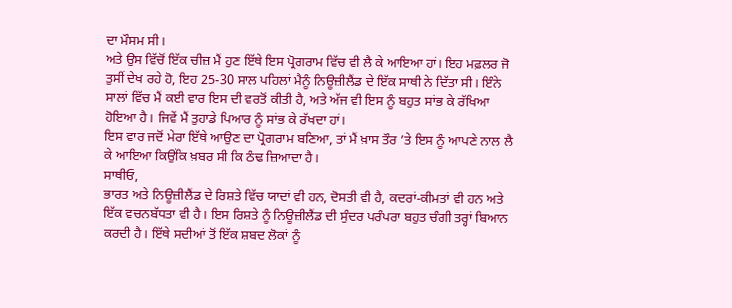ਦਾ ਮੌਸਮ ਸੀ।
ਅਤੇ ਉਸ ਵਿੱਚੋਂ ਇੱਕ ਚੀਜ਼ ਮੈਂ ਹੁਣ ਇੱਥੇ ਇਸ ਪ੍ਰੋਗਰਾਮ ਵਿੱਚ ਵੀ ਲੈ ਕੇ ਆਇਆ ਹਾਂ। ਇਹ ਮਫ਼ਲਰ ਜੋ ਤੁਸੀਂ ਦੇਖ ਰਹੇ ਹੋ, ਇਹ 25-30 ਸਾਲ ਪਹਿਲਾਂ ਮੈਨੂੰ ਨਿਊਜ਼ੀਲੈਂਡ ਦੇ ਇੱਕ ਸਾਥੀ ਨੇ ਦਿੱਤਾ ਸੀ। ਇੰਨੇ ਸਾਲਾਂ ਵਿੱਚ ਮੈਂ ਕਈ ਵਾਰ ਇਸ ਦੀ ਵਰਤੋਂ ਕੀਤੀ ਹੈ, ਅਤੇ ਅੱਜ ਵੀ ਇਸ ਨੂੰ ਬਹੁਤ ਸਾਂਭ ਕੇ ਰੱਖਿਆ ਹੋਇਆ ਹੈ। ਜਿਵੇਂ ਮੈਂ ਤੁਹਾਡੇ ਪਿਆਰ ਨੂੰ ਸਾਂਭ ਕੇ ਰੱਖਦਾ ਹਾਂ।
ਇਸ ਵਾਰ ਜਦੋਂ ਮੇਰਾ ਇੱਥੇ ਆਉਣ ਦਾ ਪ੍ਰੋਗਰਾਮ ਬਣਿਆ, ਤਾਂ ਮੈਂ ਖ਼ਾਸ ਤੌਰ ’ਤੇ ਇਸ ਨੂੰ ਆਪਣੇ ਨਾਲ ਲੈ ਕੇ ਆਇਆ ਕਿਉਂਕਿ ਖ਼ਬਰ ਸੀ ਕਿ ਠੰਢ ਜ਼ਿਆਦਾ ਹੈ।
ਸਾਥੀਓ,
ਭਾਰਤ ਅਤੇ ਨਿਊਜ਼ੀਲੈਂਡ ਦੇ ਰਿਸ਼ਤੇ ਵਿੱਚ ਯਾਦਾਂ ਵੀ ਹਨ, ਦੋਸਤੀ ਵੀ ਹੈ, ਕਦਰਾਂ-ਕੀਮਤਾਂ ਵੀ ਹਨ ਅਤੇ ਇੱਕ ਵਚਨਬੱਧਤਾ ਵੀ ਹੈ। ਇਸ ਰਿਸ਼ਤੇ ਨੂੰ ਨਿਊਜ਼ੀਲੈਂਡ ਦੀ ਸੁੰਦਰ ਪਰੰਪਰਾ ਬਹੁਤ ਚੰਗੀ ਤਰ੍ਹਾਂ ਬਿਆਨ ਕਰਦੀ ਹੈ। ਇੱਥੇ ਸਦੀਆਂ ਤੋਂ ਇੱਕ ਸ਼ਬਦ ਲੋਕਾਂ ਨੂੰ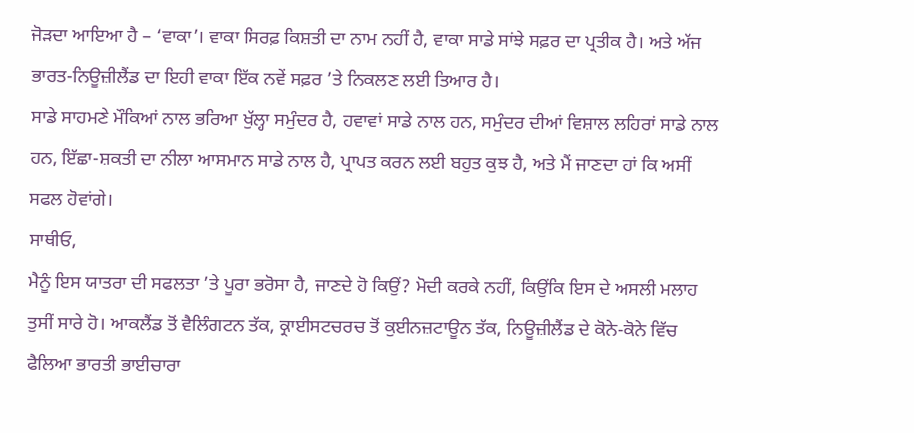ਜੋੜਦਾ ਆਇਆ ਹੈ – ‘ਵਾਕਾ’। ਵਾਕਾ ਸਿਰਫ਼ ਕਿਸ਼ਤੀ ਦਾ ਨਾਮ ਨਹੀਂ ਹੈ, ਵਾਕਾ ਸਾਡੇ ਸਾਂਝੇ ਸਫ਼ਰ ਦਾ ਪ੍ਰਤੀਕ ਹੈ। ਅਤੇ ਅੱਜ ਭਾਰਤ-ਨਿਊਜ਼ੀਲੈਂਡ ਦਾ ਇਹੀ ਵਾਕਾ ਇੱਕ ਨਵੇਂ ਸਫ਼ਰ ’ਤੇ ਨਿਕਲਣ ਲਈ ਤਿਆਰ ਹੈ।
ਸਾਡੇ ਸਾਹਮਣੇ ਮੌਕਿਆਂ ਨਾਲ ਭਰਿਆ ਖੁੱਲ੍ਹਾ ਸਮੁੰਦਰ ਹੈ, ਹਵਾਵਾਂ ਸਾਡੇ ਨਾਲ ਹਨ, ਸਮੁੰਦਰ ਦੀਆਂ ਵਿਸ਼ਾਲ ਲਹਿਰਾਂ ਸਾਡੇ ਨਾਲ ਹਨ, ਇੱਛਾ-ਸ਼ਕਤੀ ਦਾ ਨੀਲਾ ਆਸਮਾਨ ਸਾਡੇ ਨਾਲ ਹੈ, ਪ੍ਰਾਪਤ ਕਰਨ ਲਈ ਬਹੁਤ ਕੁਝ ਹੈ, ਅਤੇ ਮੈਂ ਜਾਣਦਾ ਹਾਂ ਕਿ ਅਸੀਂ ਸਫਲ ਹੋਵਾਂਗੇ।
ਸਾਥੀਓ,
ਮੈਨੂੰ ਇਸ ਯਾਤਰਾ ਦੀ ਸਫਲਤਾ ’ਤੇ ਪੂਰਾ ਭਰੋਸਾ ਹੈ, ਜਾਣਦੇ ਹੋ ਕਿਉਂ? ਮੋਦੀ ਕਰਕੇ ਨਹੀਂ, ਕਿਉਂਕਿ ਇਸ ਦੇ ਅਸਲੀ ਮਲਾਹ ਤੁਸੀਂ ਸਾਰੇ ਹੋ। ਆਕਲੈਂਡ ਤੋਂ ਵੈਲਿੰਗਟਨ ਤੱਕ, ਕ੍ਰਾਈਸਟਚਰਚ ਤੋਂ ਕੁਈਨਜ਼ਟਾਊਨ ਤੱਕ, ਨਿਊਜ਼ੀਲੈਂਡ ਦੇ ਕੋਨੇ-ਕੋਨੇ ਵਿੱਚ ਫੈਲਿਆ ਭਾਰਤੀ ਭਾਈਚਾਰਾ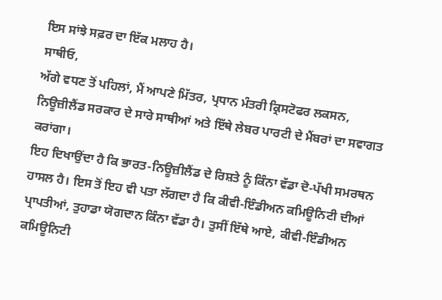ਇਸ ਸਾਂਝੇ ਸਫ਼ਰ ਦਾ ਇੱਕ ਮਲਾਹ ਹੈ।
ਸਾਥੀਓ,
ਅੱਗੇ ਵਧਣ ਤੋਂ ਪਹਿਲਾਂ, ਮੈਂ ਆਪਣੇ ਮਿੱਤਰ, ਪ੍ਰਧਾਨ ਮੰਤਰੀ ਕ੍ਰਿਸਟੋਫਰ ਲਕਸਨ, ਨਿਊਜ਼ੀਲੈਂਡ ਸਰਕਾਰ ਦੇ ਸਾਰੇ ਸਾਥੀਆਂ ਅਤੇ ਇੱਥੇ ਲੇਬਰ ਪਾਰਟੀ ਦੇ ਮੈਂਬਰਾਂ ਦਾ ਸਵਾਗਤ ਕਰਾਂਗਾ।
ਇਹ ਦਿਖਾਉਂਦਾ ਹੈ ਕਿ ਭਾਰਤ-ਨਿਊਜ਼ੀਲੈਂਡ ਦੇ ਰਿਸ਼ਤੇ ਨੂੰ ਕਿੰਨਾ ਵੱਡਾ ਦੋ-ਪੱਖੀ ਸਮਰਥਨ ਹਾਸਲ ਹੈ। ਇਸ ਤੋਂ ਇਹ ਵੀ ਪਤਾ ਲੱਗਦਾ ਹੈ ਕਿ ਕੀਵੀ-ਇੰਡੀਅਨ ਕਮਿਊਨਿਟੀ ਦੀਆਂ ਪ੍ਰਾਪਤੀਆਂ, ਤੁਹਾਡਾ ਯੋਗਦਾਨ ਕਿੰਨਾ ਵੱਡਾ ਹੈ। ਤੁਸੀਂ ਇੱਥੇ ਆਏ, ਕੀਵੀ-ਇੰਡੀਅਨ ਕਮਿਊਨਿਟੀ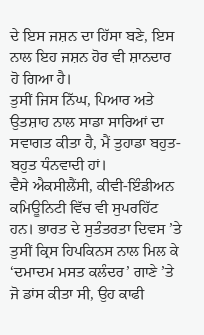ਦੇ ਇਸ ਜਸ਼ਨ ਦਾ ਹਿੱਸਾ ਬਣੇ, ਇਸ ਨਾਲ ਇਹ ਜਸ਼ਨ ਹੋਰ ਵੀ ਸ਼ਾਨਦਾਰ ਹੋ ਗਿਆ ਹੈ।
ਤੁਸੀਂ ਜਿਸ ਨਿੱਘ, ਪਿਆਰ ਅਤੇ ਉਤਸ਼ਾਹ ਨਾਲ ਸਾਡਾ ਸਾਰਿਆਂ ਦਾ ਸਵਾਗਤ ਕੀਤਾ ਹੈ, ਮੈਂ ਤੁਹਾਡਾ ਬਹੁਤ-ਬਹੁਤ ਧੰਨਵਾਦੀ ਹਾਂ।
ਵੈਸੇ ਐਕਸੀਲੈਂਸੀ, ਕੀਵੀ-ਇੰਡੀਅਨ ਕਮਿਊਨਿਟੀ ਵਿੱਚ ਵੀ ਸੁਪਰਹਿੱਟ ਹਨ। ਭਾਰਤ ਦੇ ਸੁਤੰਤਰਤਾ ਦਿਵਸ ’ਤੇ ਤੁਸੀਂ ਕ੍ਰਿਸ ਹਿਪਕਿਨਸ ਨਾਲ ਮਿਲ ਕੇ ‘ਦਮਾਦਮ ਮਸਤ ਕਲੰਦਰ’ ਗਾਣੇ ’ਤੇ ਜੋ ਡਾਂਸ ਕੀਤਾ ਸੀ, ਉਹ ਕਾਫੀ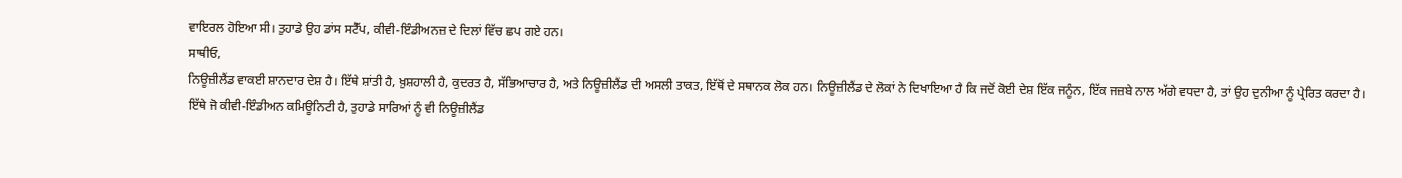ਵਾਇਰਲ ਹੋਇਆ ਸੀ। ਤੁਹਾਡੇ ਉਹ ਡਾਂਸ ਸਟੈੱਪ, ਕੀਵੀ-ਇੰਡੀਅਨਜ਼ ਦੇ ਦਿਲਾਂ ਵਿੱਚ ਛਪ ਗਏ ਹਨ।
ਸਾਥੀਓ,
ਨਿਊਜ਼ੀਲੈਂਡ ਵਾਕਈ ਸ਼ਾਨਦਾਰ ਦੇਸ਼ ਹੈ। ਇੱਥੇ ਸ਼ਾਂਤੀ ਹੈ, ਖ਼ੁਸ਼ਹਾਲੀ ਹੈ, ਕੁਦਰਤ ਹੈ, ਸੱਭਿਆਚਾਰ ਹੈ, ਅਤੇ ਨਿਊਜ਼ੀਲੈਂਡ ਦੀ ਅਸਲੀ ਤਾਕਤ, ਇੱਥੋਂ ਦੇ ਸਥਾਨਕ ਲੋਕ ਹਨ। ਨਿਊਜ਼ੀਲੈਂਡ ਦੇ ਲੋਕਾਂ ਨੇ ਦਿਖਾਇਆ ਹੈ ਕਿ ਜਦੋਂ ਕੋਈ ਦੇਸ਼ ਇੱਕ ਜਨੂੰਨ, ਇੱਕ ਜਜ਼ਬੇ ਨਾਲ ਅੱਗੇ ਵਧਦਾ ਹੈ, ਤਾਂ ਉਹ ਦੁਨੀਆ ਨੂੰ ਪ੍ਰੇਰਿਤ ਕਰਦਾ ਹੈ।
ਇੱਥੇ ਜੋ ਕੀਵੀ-ਇੰਡੀਅਨ ਕਮਿਊਨਿਟੀ ਹੈ, ਤੁਹਾਡੇ ਸਾਰਿਆਂ ਨੂੰ ਵੀ ਨਿਊਜ਼ੀਲੈਂਡ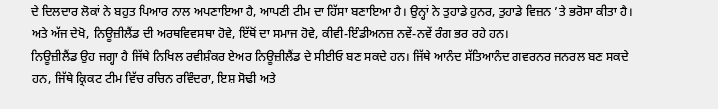ਦੇ ਦਿਲਦਾਰ ਲੋਕਾਂ ਨੇ ਬਹੁਤ ਪਿਆਰ ਨਾਲ ਅਪਣਾਇਆ ਹੈ, ਆਪਣੀ ਟੀਮ ਦਾ ਹਿੱਸਾ ਬਣਾਇਆ ਹੈ। ਉਨ੍ਹਾਂ ਨੇ ਤੁਹਾਡੇ ਹੁਨਰ, ਤੁਹਾਡੇ ਵਿਜ਼ਨ ’ਤੇ ਭਰੋਸਾ ਕੀਤਾ ਹੈ। ਅਤੇ ਅੱਜ ਦੇਖੋ, ਨਿਊਜ਼ੀਲੈਂਡ ਦੀ ਅਰਥਵਿਵਸਥਾ ਹੋਵੇ, ਇੱਥੋਂ ਦਾ ਸਮਾਜ ਹੋਵੇ, ਕੀਵੀ-ਇੰਡੀਅਨਜ਼ ਨਵੇਂ-ਨਵੇਂ ਰੰਗ ਭਰ ਰਹੇ ਹਨ।
ਨਿਊਜ਼ੀਲੈਂਡ ਉਹ ਜਗ੍ਹਾ ਹੈ ਜਿੱਥੇ ਨਿਖਿਲ ਰਵੀਸ਼ੰਕਰ ਏਅਰ ਨਿਊਜ਼ੀਲੈਂਡ ਦੇ ਸੀਈਓ ਬਣ ਸਕਦੇ ਹਨ। ਜਿੱਥੇ ਆਨੰਦ ਸੱਤਿਆਨੰਦ ਗਵਰਨਰ ਜਨਰਲ ਬਣ ਸਕਦੇ ਹਨ, ਜਿੱਥੇ ਕ੍ਰਿਕਟ ਟੀਮ ਵਿੱਚ ਰਚਿਨ ਰਵਿੰਦਰਾ, ਇਸ਼ ਸੋਢੀ ਅਤੇ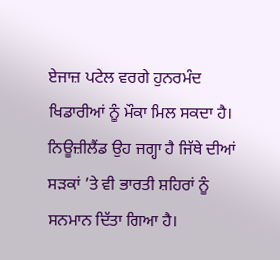ਏਜਾਜ਼ ਪਟੇਲ ਵਰਗੇ ਹੁਨਰਮੰਦ ਖਿਡਾਰੀਆਂ ਨੂੰ ਮੌਕਾ ਮਿਲ ਸਕਦਾ ਹੈ।
ਨਿਊਜ਼ੀਲੈਂਡ ਉਹ ਜਗ੍ਹਾ ਹੈ ਜਿੱਥੇ ਦੀਆਂ ਸੜਕਾਂ ’ਤੇ ਵੀ ਭਾਰਤੀ ਸ਼ਹਿਰਾਂ ਨੂੰ ਸਨਮਾਨ ਦਿੱਤਾ ਗਿਆ ਹੈ।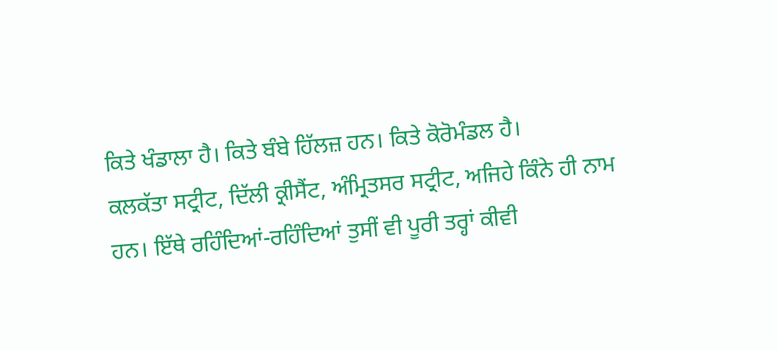ਕਿਤੇ ਖੰਡਾਲਾ ਹੈ। ਕਿਤੇ ਬੰਬੇ ਹਿੱਲਜ਼ ਹਨ। ਕਿਤੇ ਕੋਰੋਮੰਡਲ ਹੈ।
ਕਲਕੱਤਾ ਸਟ੍ਰੀਟ, ਦਿੱਲੀ ਕ੍ਰੀਸੈਂਟ, ਅੰਮ੍ਰਿਤਸਰ ਸਟ੍ਰੀਟ, ਅਜਿਹੇ ਕਿੰਨੇ ਹੀ ਨਾਮ ਹਨ। ਇੱਥੇ ਰਹਿੰਦਿਆਂ-ਰਹਿੰਦਿਆਂ ਤੁਸੀਂ ਵੀ ਪੂਰੀ ਤਰ੍ਹਾਂ ਕੀਵੀ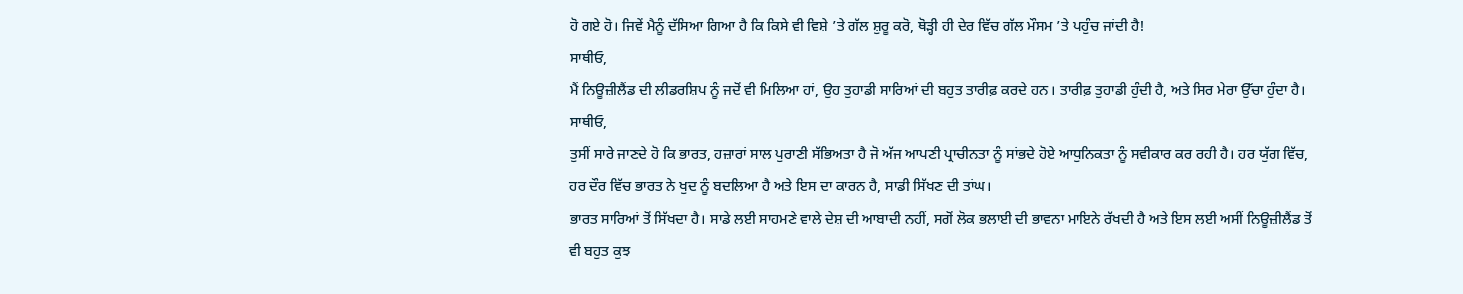ਹੋ ਗਏ ਹੋ। ਜਿਵੇਂ ਮੈਨੂੰ ਦੱਸਿਆ ਗਿਆ ਹੈ ਕਿ ਕਿਸੇ ਵੀ ਵਿਸ਼ੇ ’ਤੇ ਗੱਲ ਸ਼ੁਰੂ ਕਰੋ, ਥੋੜ੍ਹੀ ਹੀ ਦੇਰ ਵਿੱਚ ਗੱਲ ਮੌਸਮ ’ਤੇ ਪਹੁੰਚ ਜਾਂਦੀ ਹੈ!
ਸਾਥੀਓ,
ਮੈਂ ਨਿਊਜ਼ੀਲੈਂਡ ਦੀ ਲੀਡਰਸ਼ਿਪ ਨੂੰ ਜਦੋਂ ਵੀ ਮਿਲਿਆ ਹਾਂ, ਉਹ ਤੁਹਾਡੀ ਸਾਰਿਆਂ ਦੀ ਬਹੁਤ ਤਾਰੀਫ਼ ਕਰਦੇ ਹਨ। ਤਾਰੀਫ਼ ਤੁਹਾਡੀ ਹੁੰਦੀ ਹੈ, ਅਤੇ ਸਿਰ ਮੇਰਾ ਉੱਚਾ ਹੁੰਦਾ ਹੈ।
ਸਾਥੀਓ,
ਤੁਸੀਂ ਸਾਰੇ ਜਾਣਦੇ ਹੋ ਕਿ ਭਾਰਤ, ਹਜ਼ਾਰਾਂ ਸਾਲ ਪੁਰਾਣੀ ਸੱਭਿਅਤਾ ਹੈ ਜੋ ਅੱਜ ਆਪਣੀ ਪ੍ਰਾਚੀਨਤਾ ਨੂੰ ਸਾਂਭਦੇ ਹੋਏ ਆਧੁਨਿਕਤਾ ਨੂੰ ਸਵੀਕਾਰ ਕਰ ਰਹੀ ਹੈ। ਹਰ ਯੁੱਗ ਵਿੱਚ, ਹਰ ਦੌਰ ਵਿੱਚ ਭਾਰਤ ਨੇ ਖੁਦ ਨੂੰ ਬਦਲਿਆ ਹੈ ਅਤੇ ਇਸ ਦਾ ਕਾਰਨ ਹੈ, ਸਾਡੀ ਸਿੱਖਣ ਦੀ ਤਾਂਘ।
ਭਾਰਤ ਸਾਰਿਆਂ ਤੋਂ ਸਿੱਖਦਾ ਹੈ। ਸਾਡੇ ਲਈ ਸਾਹਮਣੇ ਵਾਲੇ ਦੇਸ਼ ਦੀ ਆਬਾਦੀ ਨਹੀਂ, ਸਗੋਂ ਲੋਕ ਭਲਾਈ ਦੀ ਭਾਵਨਾ ਮਾਇਨੇ ਰੱਖਦੀ ਹੈ ਅਤੇ ਇਸ ਲਈ ਅਸੀਂ ਨਿਊਜ਼ੀਲੈਂਡ ਤੋਂ ਵੀ ਬਹੁਤ ਕੁਝ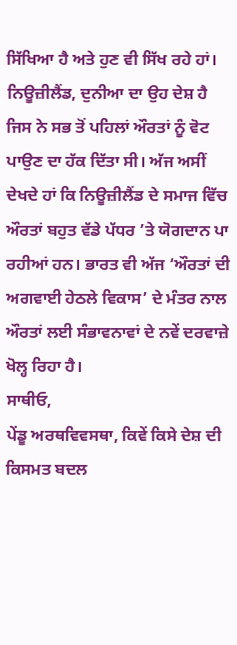ਸਿੱਖਿਆ ਹੈ ਅਤੇ ਹੁਣ ਵੀ ਸਿੱਖ ਰਹੇ ਹਾਂ।
ਨਿਊਜ਼ੀਲੈਂਡ, ਦੁਨੀਆ ਦਾ ਉਹ ਦੇਸ਼ ਹੈ ਜਿਸ ਨੇ ਸਭ ਤੋਂ ਪਹਿਲਾਂ ਔਰਤਾਂ ਨੂੰ ਵੋਟ ਪਾਉਣ ਦਾ ਹੱਕ ਦਿੱਤਾ ਸੀ। ਅੱਜ ਅਸੀਂ ਦੇਖਦੇ ਹਾਂ ਕਿ ਨਿਊਜ਼ੀਲੈਂਡ ਦੇ ਸਮਾਜ ਵਿੱਚ ਔਰਤਾਂ ਬਹੁਤ ਵੱਡੇ ਪੱਧਰ ’ਤੇ ਯੋਗਦਾਨ ਪਾ ਰਹੀਆਂ ਹਨ। ਭਾਰਤ ਵੀ ਅੱਜ ‘ਔਰਤਾਂ ਦੀ ਅਗਵਾਈ ਹੇਠਲੇ ਵਿਕਾਸ’ ਦੇ ਮੰਤਰ ਨਾਲ ਔਰਤਾਂ ਲਈ ਸੰਭਾਵਨਾਵਾਂ ਦੇ ਨਵੇਂ ਦਰਵਾਜ਼ੇ ਖੋਲ੍ਹ ਰਿਹਾ ਹੈ।
ਸਾਥੀਓ,
ਪੇਂਡੂ ਅਰਥਵਿਵਸਥਾ, ਕਿਵੇਂ ਕਿਸੇ ਦੇਸ਼ ਦੀ ਕਿਸਮਤ ਬਦਲ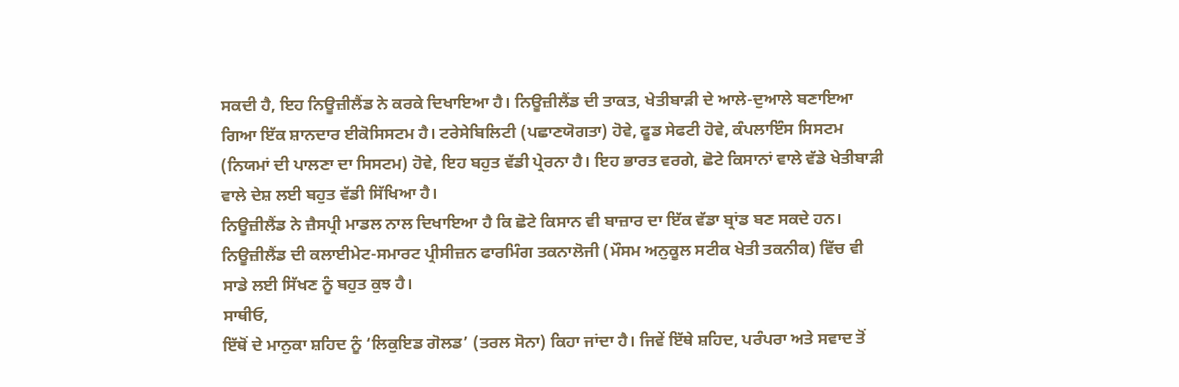ਸਕਦੀ ਹੈ, ਇਹ ਨਿਊਜ਼ੀਲੈਂਡ ਨੇ ਕਰਕੇ ਦਿਖਾਇਆ ਹੈ। ਨਿਊਜ਼ੀਲੈਂਡ ਦੀ ਤਾਕਤ, ਖੇਤੀਬਾੜੀ ਦੇ ਆਲੇ-ਦੁਆਲੇ ਬਣਾਇਆ ਗਿਆ ਇੱਕ ਸ਼ਾਨਦਾਰ ਈਕੋਸਿਸਟਮ ਹੈ। ਟਰੇਸੇਬਿਲਿਟੀ (ਪਛਾਣਯੋਗਤਾ) ਹੋਵੇ, ਫੂਡ ਸੇਫਟੀ ਹੋਵੇ, ਕੰਪਲਾਇੰਸ ਸਿਸਟਮ (ਨਿਯਮਾਂ ਦੀ ਪਾਲਣਾ ਦਾ ਸਿਸਟਮ) ਹੋਵੇ, ਇਹ ਬਹੁਤ ਵੱਡੀ ਪ੍ਰੇਰਨਾ ਹੈ। ਇਹ ਭਾਰਤ ਵਰਗੇ, ਛੋਟੇ ਕਿਸਾਨਾਂ ਵਾਲੇ ਵੱਡੇ ਖੇਤੀਬਾੜੀ ਵਾਲੇ ਦੇਸ਼ ਲਈ ਬਹੁਤ ਵੱਡੀ ਸਿੱਖਿਆ ਹੈ।
ਨਿਊਜ਼ੀਲੈਂਡ ਨੇ ਜ਼ੈਸਪ੍ਰੀ ਮਾਡਲ ਨਾਲ ਦਿਖਾਇਆ ਹੈ ਕਿ ਛੋਟੇ ਕਿਸਾਨ ਵੀ ਬਾਜ਼ਾਰ ਦਾ ਇੱਕ ਵੱਡਾ ਬ੍ਰਾਂਡ ਬਣ ਸਕਦੇ ਹਨ। ਨਿਊਜ਼ੀਲੈਂਡ ਦੀ ਕਲਾਈਮੇਟ-ਸਮਾਰਟ ਪ੍ਰੀਸੀਜ਼ਨ ਫਾਰਮਿੰਗ ਤਕਨਾਲੋਜੀ (ਮੌਸਮ ਅਨੁਕੂਲ ਸਟੀਕ ਖੇਤੀ ਤਕਨੀਕ) ਵਿੱਚ ਵੀ ਸਾਡੇ ਲਈ ਸਿੱਖਣ ਨੂੰ ਬਹੁਤ ਕੁਝ ਹੈ।
ਸਾਥੀਓ,
ਇੱਥੋਂ ਦੇ ਮਾਨੁਕਾ ਸ਼ਹਿਦ ਨੂੰ ‘ਲਿਕੁਇਡ ਗੋਲਡ’ (ਤਰਲ ਸੋਨਾ) ਕਿਹਾ ਜਾਂਦਾ ਹੈ। ਜਿਵੇਂ ਇੱਥੇ ਸ਼ਹਿਦ, ਪਰੰਪਰਾ ਅਤੇ ਸਵਾਦ ਤੋਂ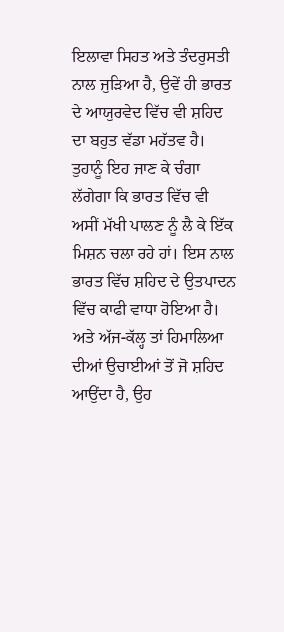ਇਲਾਵਾ ਸਿਹਤ ਅਤੇ ਤੰਦਰੁਸਤੀ ਨਾਲ ਜੁੜਿਆ ਹੈ, ਉਵੇਂ ਹੀ ਭਾਰਤ ਦੇ ਆਯੁਰਵੇਦ ਵਿੱਚ ਵੀ ਸ਼ਹਿਦ ਦਾ ਬਹੁਤ ਵੱਡਾ ਮਹੱਤਵ ਹੈ। ਤੁਹਾਨੂੰ ਇਹ ਜਾਣ ਕੇ ਚੰਗਾ ਲੱਗੇਗਾ ਕਿ ਭਾਰਤ ਵਿੱਚ ਵੀ ਅਸੀਂ ਮੱਖੀ ਪਾਲਣ ਨੂੰ ਲੈ ਕੇ ਇੱਕ ਮਿਸ਼ਨ ਚਲਾ ਰਹੇ ਹਾਂ। ਇਸ ਨਾਲ ਭਾਰਤ ਵਿੱਚ ਸ਼ਹਿਦ ਦੇ ਉਤਪਾਦਨ ਵਿੱਚ ਕਾਫੀ ਵਾਧਾ ਹੋਇਆ ਹੈ।
ਅਤੇ ਅੱਜ-ਕੱਲ੍ਹ ਤਾਂ ਹਿਮਾਲਿਆ ਦੀਆਂ ਉਚਾਈਆਂ ਤੋਂ ਜੋ ਸ਼ਹਿਦ ਆਉਂਦਾ ਹੈ, ਉਹ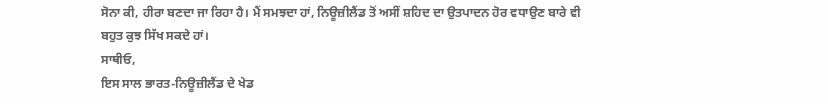ਸੋਨਾ ਕੀ, ਹੀਰਾ ਬਣਦਾ ਜਾ ਰਿਹਾ ਹੈ। ਮੈਂ ਸਮਝਦਾ ਹਾਂ, ਨਿਊਜ਼ੀਲੈਂਡ ਤੋਂ ਅਸੀਂ ਸ਼ਹਿਦ ਦਾ ਉਤਪਾਦਨ ਹੋਰ ਵਧਾਉਣ ਬਾਰੇ ਵੀ ਬਹੁਤ ਕੁਝ ਸਿੱਖ ਸਕਦੇ ਹਾਂ।
ਸਾਥੀਓ,
ਇਸ ਸਾਲ ਭਾਰਤ-ਨਿਊਜ਼ੀਲੈਂਡ ਦੇ ਖੇਡ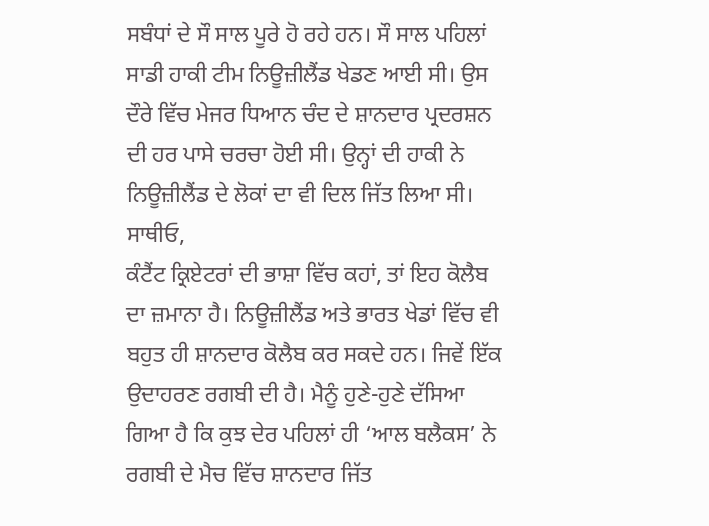ਸਬੰਧਾਂ ਦੇ ਸੌ ਸਾਲ ਪੂਰੇ ਹੋ ਰਹੇ ਹਨ। ਸੌ ਸਾਲ ਪਹਿਲਾਂ ਸਾਡੀ ਹਾਕੀ ਟੀਮ ਨਿਊਜ਼ੀਲੈਂਡ ਖੇਡਣ ਆਈ ਸੀ। ਉਸ ਦੌਰੇ ਵਿੱਚ ਮੇਜਰ ਧਿਆਨ ਚੰਦ ਦੇ ਸ਼ਾਨਦਾਰ ਪ੍ਰਦਰਸ਼ਨ ਦੀ ਹਰ ਪਾਸੇ ਚਰਚਾ ਹੋਈ ਸੀ। ਉਨ੍ਹਾਂ ਦੀ ਹਾਕੀ ਨੇ ਨਿਊਜ਼ੀਲੈਂਡ ਦੇ ਲੋਕਾਂ ਦਾ ਵੀ ਦਿਲ ਜਿੱਤ ਲਿਆ ਸੀ।
ਸਾਥੀਓ,
ਕੰਟੈਂਟ ਕ੍ਰਿਏਟਰਾਂ ਦੀ ਭਾਸ਼ਾ ਵਿੱਚ ਕਹਾਂ, ਤਾਂ ਇਹ ਕੋਲੈਬ ਦਾ ਜ਼ਮਾਨਾ ਹੈ। ਨਿਊਜ਼ੀਲੈਂਡ ਅਤੇ ਭਾਰਤ ਖੇਡਾਂ ਵਿੱਚ ਵੀ ਬਹੁਤ ਹੀ ਸ਼ਾਨਦਾਰ ਕੋਲੈਬ ਕਰ ਸਕਦੇ ਹਨ। ਜਿਵੇਂ ਇੱਕ ਉਦਾਹਰਣ ਰਗਬੀ ਦੀ ਹੈ। ਮੈਨੂੰ ਹੁਣੇ-ਹੁਣੇ ਦੱਸਿਆ ਗਿਆ ਹੈ ਕਿ ਕੁਝ ਦੇਰ ਪਹਿਲਾਂ ਹੀ ‘ਆਲ ਬਲੈਕਸ’ ਨੇ ਰਗਬੀ ਦੇ ਮੈਚ ਵਿੱਚ ਸ਼ਾਨਦਾਰ ਜਿੱਤ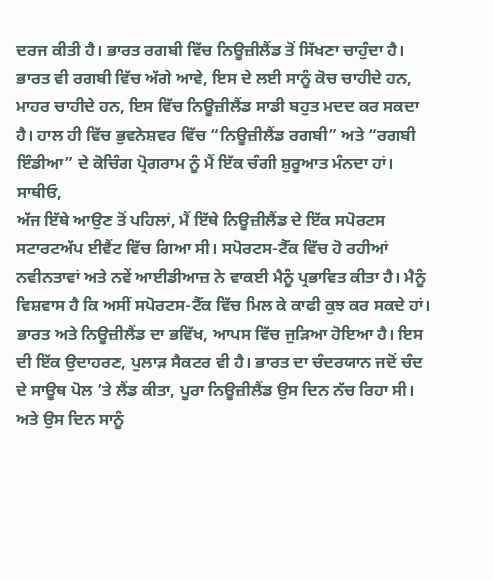ਦਰਜ ਕੀਤੀ ਹੈ। ਭਾਰਤ ਰਗਬੀ ਵਿੱਚ ਨਿਊਜ਼ੀਲੈਂਡ ਤੋਂ ਸਿੱਖਣਾ ਚਾਹੁੰਦਾ ਹੈ। ਭਾਰਤ ਵੀ ਰਗਬੀ ਵਿੱਚ ਅੱਗੇ ਆਵੇ, ਇਸ ਦੇ ਲਈ ਸਾਨੂੰ ਕੋਚ ਚਾਹੀਦੇ ਹਨ, ਮਾਹਰ ਚਾਹੀਦੇ ਹਨ, ਇਸ ਵਿੱਚ ਨਿਊਜ਼ੀਲੈਂਡ ਸਾਡੀ ਬਹੁਤ ਮਦਦ ਕਰ ਸਕਦਾ ਹੈ। ਹਾਲ ਹੀ ਵਿੱਚ ਭੁਵਨੇਸ਼ਵਰ ਵਿੱਚ “ਨਿਊਜ਼ੀਲੈਂਡ ਰਗਬੀ” ਅਤੇ “ਰਗਬੀ ਇੰਡੀਆ” ਦੇ ਕੋਚਿੰਗ ਪ੍ਰੋਗਰਾਮ ਨੂੰ ਮੈਂ ਇੱਕ ਚੰਗੀ ਸ਼ੁਰੂਆਤ ਮੰਨਦਾ ਹਾਂ।
ਸਾਥੀਓ,
ਅੱਜ ਇੱਥੇ ਆਉਣ ਤੋਂ ਪਹਿਲਾਂ, ਮੈਂ ਇੱਥੇ ਨਿਊਜ਼ੀਲੈਂਡ ਦੇ ਇੱਕ ਸਪੋਰਟਸ ਸਟਾਰਟਅੱਪ ਈਵੈਂਟ ਵਿੱਚ ਗਿਆ ਸੀ। ਸਪੋਰਟਸ-ਟੈੱਕ ਵਿੱਚ ਹੋ ਰਹੀਆਂ ਨਵੀਨਤਾਵਾਂ ਅਤੇ ਨਵੇਂ ਆਈਡੀਆਜ਼ ਨੇ ਵਾਕਈ ਮੈਨੂੰ ਪ੍ਰਭਾਵਿਤ ਕੀਤਾ ਹੈ। ਮੈਨੂੰ ਵਿਸ਼ਵਾਸ ਹੈ ਕਿ ਅਸੀਂ ਸਪੋਰਟਸ-ਟੈੱਕ ਵਿੱਚ ਮਿਲ ਕੇ ਕਾਫੀ ਕੁਝ ਕਰ ਸਕਦੇ ਹਾਂ।
ਭਾਰਤ ਅਤੇ ਨਿਊਜ਼ੀਲੈਂਡ ਦਾ ਭਵਿੱਖ, ਆਪਸ ਵਿੱਚ ਜੁੜਿਆ ਹੋਇਆ ਹੈ। ਇਸ ਦੀ ਇੱਕ ਉਦਾਹਰਣ, ਪੁਲਾੜ ਸੈਕਟਰ ਵੀ ਹੈ। ਭਾਰਤ ਦਾ ਚੰਦਰਯਾਨ ਜਦੋਂ ਚੰਦ ਦੇ ਸਾਊਥ ਪੋਲ ’ਤੇ ਲੈਂਡ ਕੀਤਾ, ਪੂਰਾ ਨਿਊਜ਼ੀਲੈਂਡ ਉਸ ਦਿਨ ਨੱਚ ਰਿਹਾ ਸੀ। ਅਤੇ ਉਸ ਦਿਨ ਸਾਨੂੰ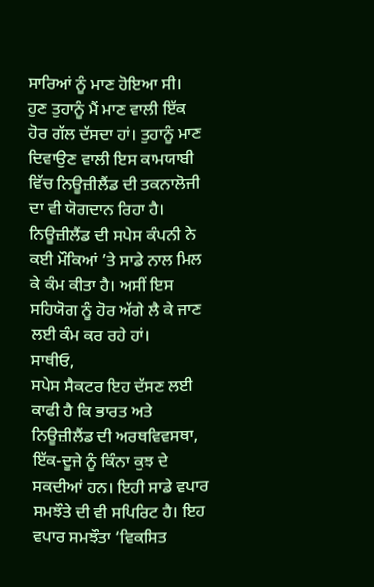ਸਾਰਿਆਂ ਨੂੰ ਮਾਣ ਹੋਇਆ ਸੀ।
ਹੁਣ ਤੁਹਾਨੂੰ ਮੈਂ ਮਾਣ ਵਾਲੀ ਇੱਕ ਹੋਰ ਗੱਲ ਦੱਸਦਾ ਹਾਂ। ਤੁਹਾਨੂੰ ਮਾਣ ਦਿਵਾਉਣ ਵਾਲੀ ਇਸ ਕਾਮਯਾਬੀ ਵਿੱਚ ਨਿਊਜ਼ੀਲੈਂਡ ਦੀ ਤਕਨਾਲੋਜੀ ਦਾ ਵੀ ਯੋਗਦਾਨ ਰਿਹਾ ਹੈ। ਨਿਊਜ਼ੀਲੈਂਡ ਦੀ ਸਪੇਸ ਕੰਪਨੀ ਨੇ ਕਈ ਮੌਕਿਆਂ ’ਤੇ ਸਾਡੇ ਨਾਲ ਮਿਲ ਕੇ ਕੰਮ ਕੀਤਾ ਹੈ। ਅਸੀਂ ਇਸ ਸਹਿਯੋਗ ਨੂੰ ਹੋਰ ਅੱਗੇ ਲੈ ਕੇ ਜਾਣ ਲਈ ਕੰਮ ਕਰ ਰਹੇ ਹਾਂ।
ਸਾਥੀਓ,
ਸਪੇਸ ਸੈਕਟਰ ਇਹ ਦੱਸਣ ਲਈ ਕਾਫੀ ਹੈ ਕਿ ਭਾਰਤ ਅਤੇ ਨਿਊਜ਼ੀਲੈਂਡ ਦੀ ਅਰਥਵਿਵਸਥਾ, ਇੱਕ-ਦੂਜੇ ਨੂੰ ਕਿੰਨਾ ਕੁਝ ਦੇ ਸਕਦੀਆਂ ਹਨ। ਇਹੀ ਸਾਡੇ ਵਪਾਰ ਸਮਝੌਤੇ ਦੀ ਵੀ ਸਪਿਰਿਟ ਹੈ। ਇਹ ਵਪਾਰ ਸਮਝੌਤਾ ‘ਵਿਕਸਿਤ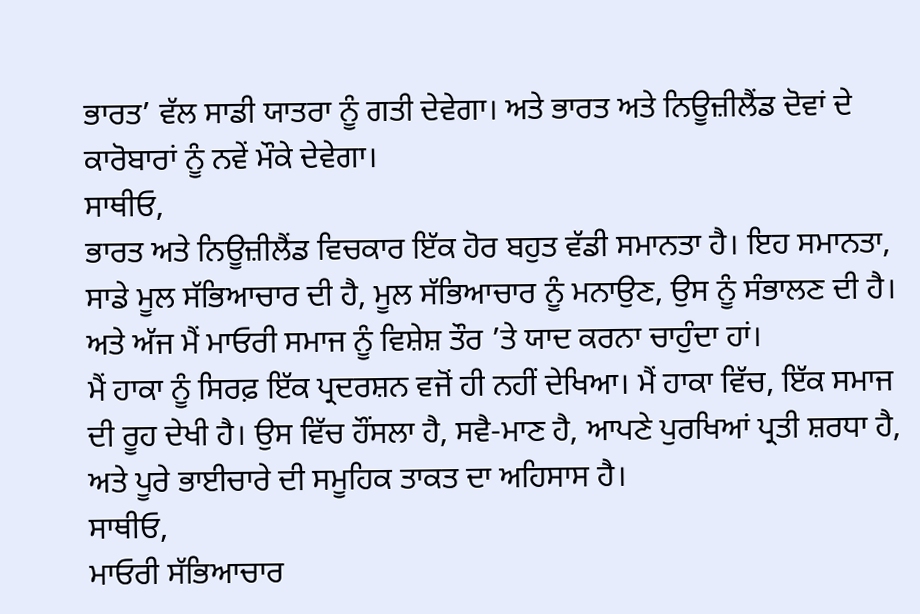ਭਾਰਤ’ ਵੱਲ ਸਾਡੀ ਯਾਤਰਾ ਨੂੰ ਗਤੀ ਦੇਵੇਗਾ। ਅਤੇ ਭਾਰਤ ਅਤੇ ਨਿਊਜ਼ੀਲੈਂਡ ਦੋਵਾਂ ਦੇ ਕਾਰੋਬਾਰਾਂ ਨੂੰ ਨਵੇਂ ਮੌਕੇ ਦੇਵੇਗਾ।
ਸਾਥੀਓ,
ਭਾਰਤ ਅਤੇ ਨਿਊਜ਼ੀਲੈਂਡ ਵਿਚਕਾਰ ਇੱਕ ਹੋਰ ਬਹੁਤ ਵੱਡੀ ਸਮਾਨਤਾ ਹੈ। ਇਹ ਸਮਾਨਤਾ, ਸਾਡੇ ਮੂਲ ਸੱਭਿਆਚਾਰ ਦੀ ਹੈ, ਮੂਲ ਸੱਭਿਆਚਾਰ ਨੂੰ ਮਨਾਉਣ, ਉਸ ਨੂੰ ਸੰਭਾਲਣ ਦੀ ਹੈ। ਅਤੇ ਅੱਜ ਮੈਂ ਮਾਓਰੀ ਸਮਾਜ ਨੂੰ ਵਿਸ਼ੇਸ਼ ਤੌਰ ’ਤੇ ਯਾਦ ਕਰਨਾ ਚਾਹੁੰਦਾ ਹਾਂ।
ਮੈਂ ਹਾਕਾ ਨੂੰ ਸਿਰਫ਼ ਇੱਕ ਪ੍ਰਦਰਸ਼ਨ ਵਜੋਂ ਹੀ ਨਹੀਂ ਦੇਖਿਆ। ਮੈਂ ਹਾਕਾ ਵਿੱਚ, ਇੱਕ ਸਮਾਜ ਦੀ ਰੂਹ ਦੇਖੀ ਹੈ। ਉਸ ਵਿੱਚ ਹੌਂਸਲਾ ਹੈ, ਸਵੈ-ਮਾਣ ਹੈ, ਆਪਣੇ ਪੁਰਖਿਆਂ ਪ੍ਰਤੀ ਸ਼ਰਧਾ ਹੈ, ਅਤੇ ਪੂਰੇ ਭਾਈਚਾਰੇ ਦੀ ਸਮੂਹਿਕ ਤਾਕਤ ਦਾ ਅਹਿਸਾਸ ਹੈ।
ਸਾਥੀਓ,
ਮਾਓਰੀ ਸੱਭਿਆਚਾਰ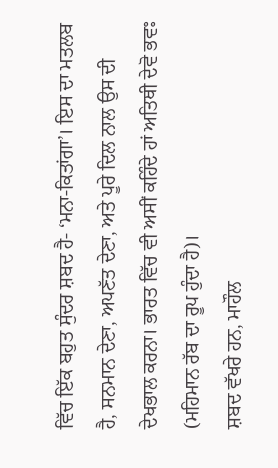ਵਿੱਚ ਇੱਕ ਬਹੁਤ ਸੁੰਦਰ ਸ਼ਬਦ ਹੈ- ‘ਮਨਾ-ਕਿਤਾਂਗਾ’। ਇਸ ਦਾ ਮਤਲਬ ਹੈ, ਸਨਮਾਨ ਦੇਣਾ, ਅਪਣੱਤ ਦੇਣਾ, ਅਤੇ ਪੂਰੇ ਦਿਲ ਨਾਲ ਉਸ ਦੀ ਦੇਖਭਾਲ ਕਰਨਾ। ਭਾਰਤ ਵਿੱਚ ਵੀ ਅਸੀਂ ਕਹਿੰਦੇ ਹਾਂ ਅਤਿਥੀ ਦੇਵੋ ਭਵਃ (ਮਹਿਮਾਨ ਰੱਬ ਦਾ ਰੂਪ ਹੁੰਦਾ ਹੈ)।
ਸ਼ਬਦ ਵੱਖਰੇ ਹਨ, ਮਾਹੌਲ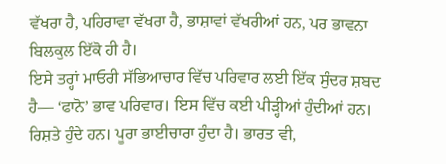ਵੱਖਰਾ ਹੈ, ਪਹਿਰਾਵਾ ਵੱਖਰਾ ਹੈ, ਭਾਸ਼ਾਵਾਂ ਵੱਖਰੀਆਂ ਹਨ, ਪਰ ਭਾਵਨਾ ਬਿਲਕੁਲ ਇੱਕੋ ਹੀ ਹੈ।
ਇਸੇ ਤਰ੍ਹਾਂ ਮਾਓਰੀ ਸੱਭਿਆਚਾਰ ਵਿੱਚ ਪਰਿਵਾਰ ਲਈ ਇੱਕ ਸੁੰਦਰ ਸ਼ਬਦ ਹੈ— ‘ਫਾਨੋ’ ਭਾਵ ਪਰਿਵਾਰ। ਇਸ ਵਿੱਚ ਕਈ ਪੀੜ੍ਹੀਆਂ ਹੁੰਦੀਆਂ ਹਨ। ਰਿਸ਼ਤੇ ਹੁੰਦੇ ਹਨ। ਪੂਰਾ ਭਾਈਚਾਰਾ ਹੁੰਦਾ ਹੈ। ਭਾਰਤ ਵੀ,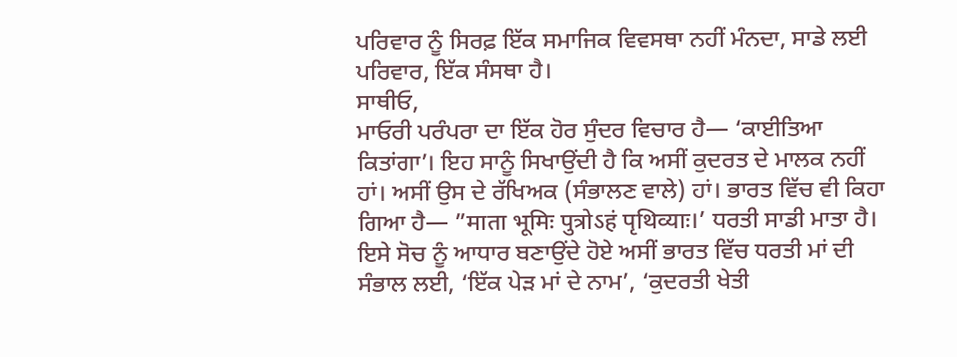ਪਰਿਵਾਰ ਨੂੰ ਸਿਰਫ਼ ਇੱਕ ਸਮਾਜਿਕ ਵਿਵਸਥਾ ਨਹੀਂ ਮੰਨਦਾ, ਸਾਡੇ ਲਈ ਪਰਿਵਾਰ, ਇੱਕ ਸੰਸਥਾ ਹੈ।
ਸਾਥੀਓ,
ਮਾਓਰੀ ਪਰੰਪਰਾ ਦਾ ਇੱਕ ਹੋਰ ਸੁੰਦਰ ਵਿਚਾਰ ਹੈ— ‘ਕਾਈਤਿਆ ਕਿਤਾਂਗਾ’। ਇਹ ਸਾਨੂੰ ਸਿਖਾਉਂਦੀ ਹੈ ਕਿ ਅਸੀਂ ਕੁਦਰਤ ਦੇ ਮਾਲਕ ਨਹੀਂ ਹਾਂ। ਅਸੀਂ ਉਸ ਦੇ ਰੱਖਿਅਕ (ਸੰਭਾਲਣ ਵਾਲੇ) ਹਾਂ। ਭਾਰਤ ਵਿੱਚ ਵੀ ਕਿਹਾ ਗਿਆ ਹੈ— ”माता भूमिः पुत्रोऽहं पृथिव्याः।’ ਧਰਤੀ ਸਾਡੀ ਮਾਤਾ ਹੈ। ਇਸੇ ਸੋਚ ਨੂੰ ਆਧਾਰ ਬਣਾਉਂਦੇ ਹੋਏ ਅਸੀਂ ਭਾਰਤ ਵਿੱਚ ਧਰਤੀ ਮਾਂ ਦੀ ਸੰਭਾਲ ਲਈ, ‘ਇੱਕ ਪੇੜ ਮਾਂ ਦੇ ਨਾਮ’, ‘ਕੁਦਰਤੀ ਖੇਤੀ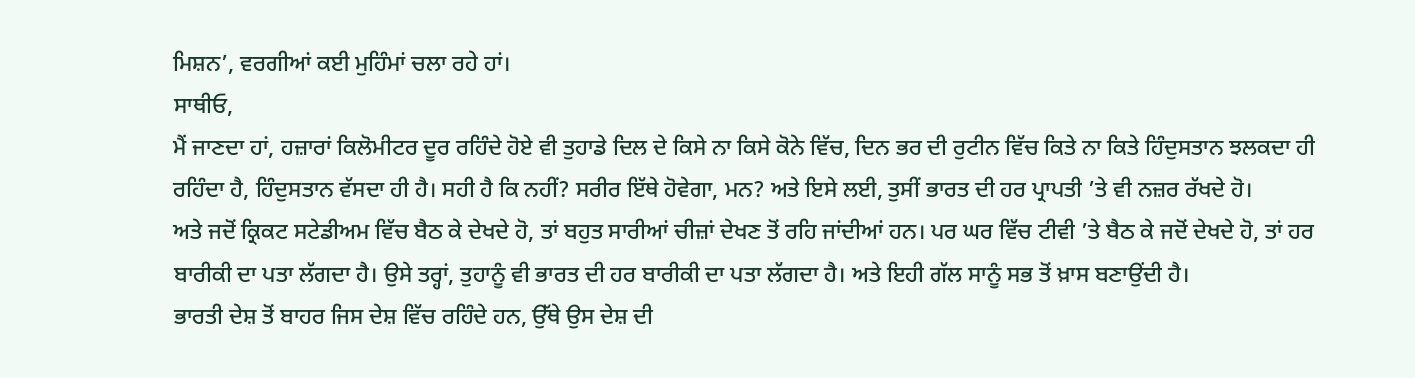ਮਿਸ਼ਨ’, ਵਰਗੀਆਂ ਕਈ ਮੁਹਿੰਮਾਂ ਚਲਾ ਰਹੇ ਹਾਂ।
ਸਾਥੀਓ,
ਮੈਂ ਜਾਣਦਾ ਹਾਂ, ਹਜ਼ਾਰਾਂ ਕਿਲੋਮੀਟਰ ਦੂਰ ਰਹਿੰਦੇ ਹੋਏ ਵੀ ਤੁਹਾਡੇ ਦਿਲ ਦੇ ਕਿਸੇ ਨਾ ਕਿਸੇ ਕੋਨੇ ਵਿੱਚ, ਦਿਨ ਭਰ ਦੀ ਰੁਟੀਨ ਵਿੱਚ ਕਿਤੇ ਨਾ ਕਿਤੇ ਹਿੰਦੁਸਤਾਨ ਝਲਕਦਾ ਹੀ ਰਹਿੰਦਾ ਹੈ, ਹਿੰਦੁਸਤਾਨ ਵੱਸਦਾ ਹੀ ਹੈ। ਸਹੀ ਹੈ ਕਿ ਨਹੀਂ? ਸਰੀਰ ਇੱਥੇ ਹੋਵੇਗਾ, ਮਨ? ਅਤੇ ਇਸੇ ਲਈ, ਤੁਸੀਂ ਭਾਰਤ ਦੀ ਹਰ ਪ੍ਰਾਪਤੀ ’ਤੇ ਵੀ ਨਜ਼ਰ ਰੱਖਦੇ ਹੋ।
ਅਤੇ ਜਦੋਂ ਕ੍ਰਿਕਟ ਸਟੇਡੀਅਮ ਵਿੱਚ ਬੈਠ ਕੇ ਦੇਖਦੇ ਹੋ, ਤਾਂ ਬਹੁਤ ਸਾਰੀਆਂ ਚੀਜ਼ਾਂ ਦੇਖਣ ਤੋਂ ਰਹਿ ਜਾਂਦੀਆਂ ਹਨ। ਪਰ ਘਰ ਵਿੱਚ ਟੀਵੀ ’ਤੇ ਬੈਠ ਕੇ ਜਦੋਂ ਦੇਖਦੇ ਹੋ, ਤਾਂ ਹਰ ਬਾਰੀਕੀ ਦਾ ਪਤਾ ਲੱਗਦਾ ਹੈ। ਉਸੇ ਤਰ੍ਹਾਂ, ਤੁਹਾਨੂੰ ਵੀ ਭਾਰਤ ਦੀ ਹਰ ਬਾਰੀਕੀ ਦਾ ਪਤਾ ਲੱਗਦਾ ਹੈ। ਅਤੇ ਇਹੀ ਗੱਲ ਸਾਨੂੰ ਸਭ ਤੋਂ ਖ਼ਾਸ ਬਣਾਉਂਦੀ ਹੈ।
ਭਾਰਤੀ ਦੇਸ਼ ਤੋਂ ਬਾਹਰ ਜਿਸ ਦੇਸ਼ ਵਿੱਚ ਰਹਿੰਦੇ ਹਨ, ਉੱਥੇ ਉਸ ਦੇਸ਼ ਦੀ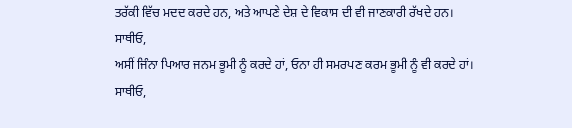ਤਰੱਕੀ ਵਿੱਚ ਮਦਦ ਕਰਦੇ ਹਨ, ਅਤੇ ਆਪਣੇ ਦੇਸ਼ ਦੇ ਵਿਕਾਸ ਦੀ ਵੀ ਜਾਣਕਾਰੀ ਰੱਖਦੇ ਹਨ।
ਸਾਥੀਓ,
ਅਸੀਂ ਜਿੰਨਾ ਪਿਆਰ ਜਨਮ ਭੂਮੀ ਨੂੰ ਕਰਦੇ ਹਾਂ, ਓਨਾ ਹੀ ਸਮਰਪਣ ਕਰਮ ਭੂਮੀ ਨੂੰ ਵੀ ਕਰਦੇ ਹਾਂ।
ਸਾਥੀਓ,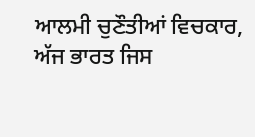ਆਲਮੀ ਚੁਣੌਤੀਆਂ ਵਿਚਕਾਰ, ਅੱਜ ਭਾਰਤ ਜਿਸ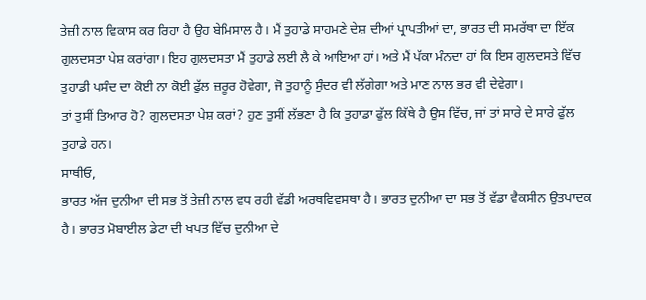ਤੇਜ਼ੀ ਨਾਲ ਵਿਕਾਸ ਕਰ ਰਿਹਾ ਹੈ ਉਹ ਬੇਮਿਸਾਲ ਹੈ। ਮੈਂ ਤੁਹਾਡੇ ਸਾਹਮਣੇ ਦੇਸ਼ ਦੀਆਂ ਪ੍ਰਾਪਤੀਆਂ ਦਾ, ਭਾਰਤ ਦੀ ਸਮਰੱਥਾ ਦਾ ਇੱਕ ਗੁਲਦਸਤਾ ਪੇਸ਼ ਕਰਾਂਗਾ। ਇਹ ਗੁਲਦਸਤਾ ਮੈਂ ਤੁਹਾਡੇ ਲਈ ਲੈ ਕੇ ਆਇਆ ਹਾਂ। ਅਤੇ ਮੈਂ ਪੱਕਾ ਮੰਨਦਾ ਹਾਂ ਕਿ ਇਸ ਗੁਲਦਸਤੇ ਵਿੱਚ ਤੁਹਾਡੀ ਪਸੰਦ ਦਾ ਕੋਈ ਨਾ ਕੋਈ ਫੁੱਲ ਜ਼ਰੂਰ ਹੋਵੇਗਾ, ਜੋ ਤੁਹਾਨੂੰ ਸੁੰਦਰ ਵੀ ਲੱਗੇਗਾ ਅਤੇ ਮਾਣ ਨਾਲ ਭਰ ਵੀ ਦੇਵੇਗਾ।
ਤਾਂ ਤੁਸੀਂ ਤਿਆਰ ਹੋ? ਗੁਲਦਸਤਾ ਪੇਸ਼ ਕਰਾਂ? ਹੁਣ ਤੁਸੀਂ ਲੱਭਣਾ ਹੈ ਕਿ ਤੁਹਾਡਾ ਫੁੱਲ ਕਿੱਥੇ ਹੈ ਉਸ ਵਿੱਚ, ਜਾਂ ਤਾਂ ਸਾਰੇ ਦੇ ਸਾਰੇ ਫੁੱਲ ਤੁਹਾਡੇ ਹਨ।
ਸਾਥੀਓ,
ਭਾਰਤ ਅੱਜ ਦੁਨੀਆ ਦੀ ਸਭ ਤੋਂ ਤੇਜ਼ੀ ਨਾਲ ਵਧ ਰਹੀ ਵੱਡੀ ਅਰਥਵਿਵਸਥਾ ਹੈ। ਭਾਰਤ ਦੁਨੀਆ ਦਾ ਸਭ ਤੋਂ ਵੱਡਾ ਵੈਕਸੀਨ ਉਤਪਾਦਕ ਹੈ। ਭਾਰਤ ਮੋਬਾਈਲ ਡੇਟਾ ਦੀ ਖਪਤ ਵਿੱਚ ਦੁਨੀਆ ਦੇ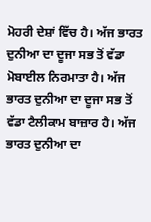ਮੋਹਰੀ ਦੇਸ਼ਾਂ ਵਿੱਚ ਹੈ। ਅੱਜ ਭਾਰਤ ਦੁਨੀਆ ਦਾ ਦੂਜਾ ਸਭ ਤੋਂ ਵੱਡਾ ਮੋਬਾਈਲ ਨਿਰਮਾਤਾ ਹੈ। ਅੱਜ ਭਾਰਤ ਦੁਨੀਆ ਦਾ ਦੂਜਾ ਸਭ ਤੋਂ ਵੱਡਾ ਟੈਲੀਕਾਮ ਬਾਜ਼ਾਰ ਹੈ। ਅੱਜ ਭਾਰਤ ਦੁਨੀਆ ਦਾ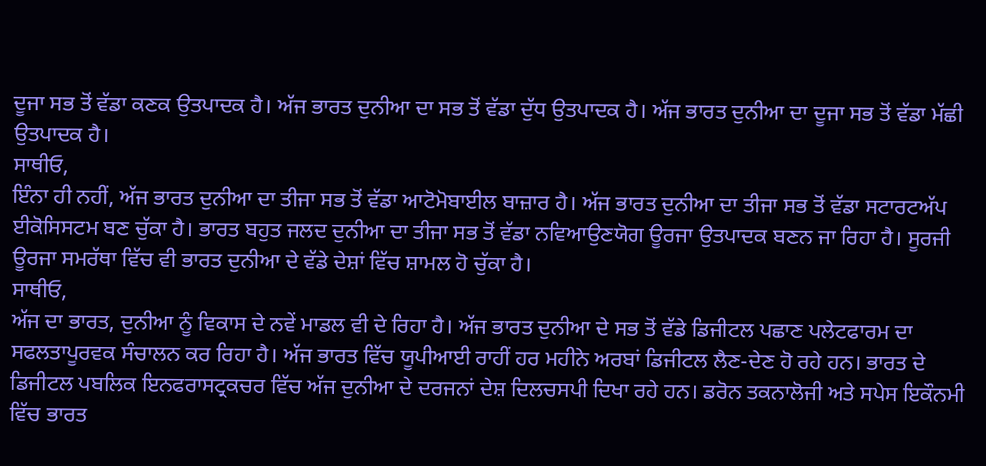ਦੂਜਾ ਸਭ ਤੋਂ ਵੱਡਾ ਕਣਕ ਉਤਪਾਦਕ ਹੈ। ਅੱਜ ਭਾਰਤ ਦੁਨੀਆ ਦਾ ਸਭ ਤੋਂ ਵੱਡਾ ਦੁੱਧ ਉਤਪਾਦਕ ਹੈ। ਅੱਜ ਭਾਰਤ ਦੁਨੀਆ ਦਾ ਦੂਜਾ ਸਭ ਤੋਂ ਵੱਡਾ ਮੱਛੀ ਉਤਪਾਦਕ ਹੈ।
ਸਾਥੀਓ,
ਇੰਨਾ ਹੀ ਨਹੀਂ, ਅੱਜ ਭਾਰਤ ਦੁਨੀਆ ਦਾ ਤੀਜਾ ਸਭ ਤੋਂ ਵੱਡਾ ਆਟੋਮੋਬਾਈਲ ਬਾਜ਼ਾਰ ਹੈ। ਅੱਜ ਭਾਰਤ ਦੁਨੀਆ ਦਾ ਤੀਜਾ ਸਭ ਤੋਂ ਵੱਡਾ ਸਟਾਰਟਅੱਪ ਈਕੋਸਿਸਟਮ ਬਣ ਚੁੱਕਾ ਹੈ। ਭਾਰਤ ਬਹੁਤ ਜਲਦ ਦੁਨੀਆ ਦਾ ਤੀਜਾ ਸਭ ਤੋਂ ਵੱਡਾ ਨਵਿਆਉਣਯੋਗ ਊਰਜਾ ਉਤਪਾਦਕ ਬਣਨ ਜਾ ਰਿਹਾ ਹੈ। ਸੂਰਜੀ ਊਰਜਾ ਸਮਰੱਥਾ ਵਿੱਚ ਵੀ ਭਾਰਤ ਦੁਨੀਆ ਦੇ ਵੱਡੇ ਦੇਸ਼ਾਂ ਵਿੱਚ ਸ਼ਾਮਲ ਹੋ ਚੁੱਕਾ ਹੈ।
ਸਾਥੀਓ,
ਅੱਜ ਦਾ ਭਾਰਤ, ਦੁਨੀਆ ਨੂੰ ਵਿਕਾਸ ਦੇ ਨਵੇਂ ਮਾਡਲ ਵੀ ਦੇ ਰਿਹਾ ਹੈ। ਅੱਜ ਭਾਰਤ ਦੁਨੀਆ ਦੇ ਸਭ ਤੋਂ ਵੱਡੇ ਡਿਜੀਟਲ ਪਛਾਣ ਪਲੇਟਫਾਰਮ ਦਾ ਸਫਲਤਾਪੂਰਵਕ ਸੰਚਾਲਨ ਕਰ ਰਿਹਾ ਹੈ। ਅੱਜ ਭਾਰਤ ਵਿੱਚ ਯੂਪੀਆਈ ਰਾਹੀਂ ਹਰ ਮਹੀਨੇ ਅਰਬਾਂ ਡਿਜੀਟਲ ਲੈਣ-ਦੇਣ ਹੋ ਰਹੇ ਹਨ। ਭਾਰਤ ਦੇ ਡਿਜੀਟਲ ਪਬਲਿਕ ਇਨਫਰਾਸਟ੍ਰਕਚਰ ਵਿੱਚ ਅੱਜ ਦੁਨੀਆ ਦੇ ਦਰਜਨਾਂ ਦੇਸ਼ ਦਿਲਚਸਪੀ ਦਿਖਾ ਰਹੇ ਹਨ। ਡਰੋਨ ਤਕਨਾਲੋਜੀ ਅਤੇ ਸਪੇਸ ਇਕੌਨਮੀ ਵਿੱਚ ਭਾਰਤ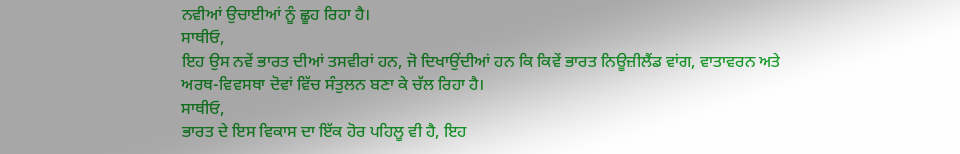ਨਵੀਆਂ ਉਚਾਈਆਂ ਨੂੰ ਛੂਹ ਰਿਹਾ ਹੈ।
ਸਾਥੀਓ,
ਇਹ ਉਸ ਨਵੇਂ ਭਾਰਤ ਦੀਆਂ ਤਸਵੀਰਾਂ ਹਨ, ਜੋ ਦਿਖਾਉਂਦੀਆਂ ਹਨ ਕਿ ਕਿਵੇਂ ਭਾਰਤ ਨਿਊਜ਼ੀਲੈਂਡ ਵਾਂਗ, ਵਾਤਾਵਰਨ ਅਤੇ ਅਰਥ-ਵਿਵਸਥਾ ਦੋਵਾਂ ਵਿੱਚ ਸੰਤੁਲਨ ਬਣਾ ਕੇ ਚੱਲ ਰਿਹਾ ਹੈ।
ਸਾਥੀਓ,
ਭਾਰਤ ਦੇ ਇਸ ਵਿਕਾਸ ਦਾ ਇੱਕ ਹੋਰ ਪਹਿਲੂ ਵੀ ਹੈ, ਇਹ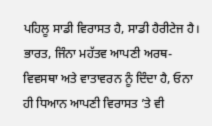ਪਹਿਲੂ ਸਾਡੀ ਵਿਰਾਸਤ ਹੈ, ਸਾਡੀ ਹੈਰੀਟੇਜ ਹੈ। ਭਾਰਤ, ਜਿੰਨਾ ਮਹੱਤਵ ਆਪਣੀ ਅਰਥ-ਵਿਵਸਥਾ ਅਤੇ ਵਾਤਾਵਰਨ ਨੂੰ ਦਿੰਦਾ ਹੈ, ਓਨਾ ਹੀ ਧਿਆਨ ਆਪਣੀ ਵਿਰਾਸਤ ’ਤੇ ਵੀ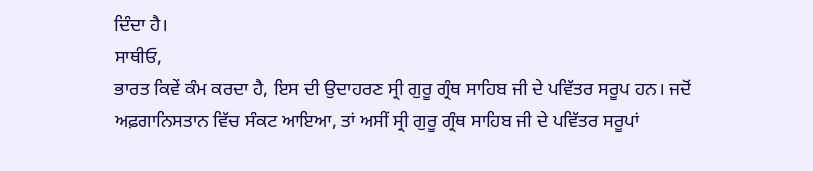ਦਿੰਦਾ ਹੈ।
ਸਾਥੀਓ,
ਭਾਰਤ ਕਿਵੇਂ ਕੰਮ ਕਰਦਾ ਹੈ, ਇਸ ਦੀ ਉਦਾਹਰਣ ਸ੍ਰੀ ਗੁਰੂ ਗ੍ਰੰਥ ਸਾਹਿਬ ਜੀ ਦੇ ਪਵਿੱਤਰ ਸਰੂਪ ਹਨ। ਜਦੋਂ ਅਫ਼ਗਾਨਿਸਤਾਨ ਵਿੱਚ ਸੰਕਟ ਆਇਆ, ਤਾਂ ਅਸੀਂ ਸ੍ਰੀ ਗੁਰੂ ਗ੍ਰੰਥ ਸਾਹਿਬ ਜੀ ਦੇ ਪਵਿੱਤਰ ਸਰੂਪਾਂ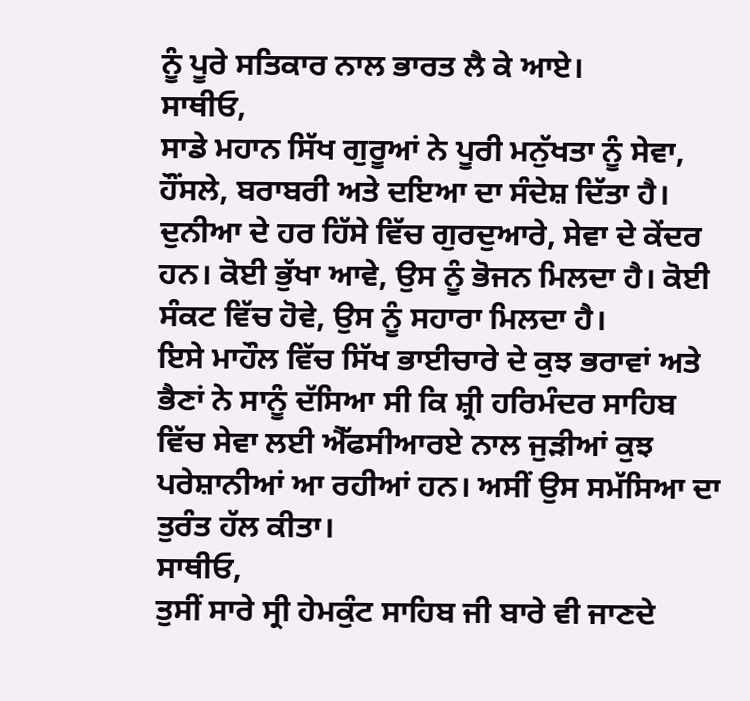ਨੂੰ ਪੂਰੇ ਸਤਿਕਾਰ ਨਾਲ ਭਾਰਤ ਲੈ ਕੇ ਆਏ।
ਸਾਥੀਓ,
ਸਾਡੇ ਮਹਾਨ ਸਿੱਖ ਗੁਰੂਆਂ ਨੇ ਪੂਰੀ ਮਨੁੱਖਤਾ ਨੂੰ ਸੇਵਾ, ਹੌਂਸਲੇ, ਬਰਾਬਰੀ ਅਤੇ ਦਇਆ ਦਾ ਸੰਦੇਸ਼ ਦਿੱਤਾ ਹੈ। ਦੁਨੀਆ ਦੇ ਹਰ ਹਿੱਸੇ ਵਿੱਚ ਗੁਰਦੁਆਰੇ, ਸੇਵਾ ਦੇ ਕੇਂਦਰ ਹਨ। ਕੋਈ ਭੁੱਖਾ ਆਵੇ, ਉਸ ਨੂੰ ਭੋਜਨ ਮਿਲਦਾ ਹੈ। ਕੋਈ ਸੰਕਟ ਵਿੱਚ ਹੋਵੇ, ਉਸ ਨੂੰ ਸਹਾਰਾ ਮਿਲਦਾ ਹੈ।
ਇਸੇ ਮਾਹੌਲ ਵਿੱਚ ਸਿੱਖ ਭਾਈਚਾਰੇ ਦੇ ਕੁਝ ਭਰਾਵਾਂ ਅਤੇ ਭੈਣਾਂ ਨੇ ਸਾਨੂੰ ਦੱਸਿਆ ਸੀ ਕਿ ਸ਼੍ਰੀ ਹਰਿਮੰਦਰ ਸਾਹਿਬ ਵਿੱਚ ਸੇਵਾ ਲਈ ਐੱਫਸੀਆਰਏ ਨਾਲ ਜੁੜੀਆਂ ਕੁਝ ਪਰੇਸ਼ਾਨੀਆਂ ਆ ਰਹੀਆਂ ਹਨ। ਅਸੀਂ ਉਸ ਸਮੱਸਿਆ ਦਾ ਤੁਰੰਤ ਹੱਲ ਕੀਤਾ।
ਸਾਥੀਓ,
ਤੁਸੀਂ ਸਾਰੇ ਸ੍ਰੀ ਹੇਮਕੁੰਟ ਸਾਹਿਬ ਜੀ ਬਾਰੇ ਵੀ ਜਾਣਦੇ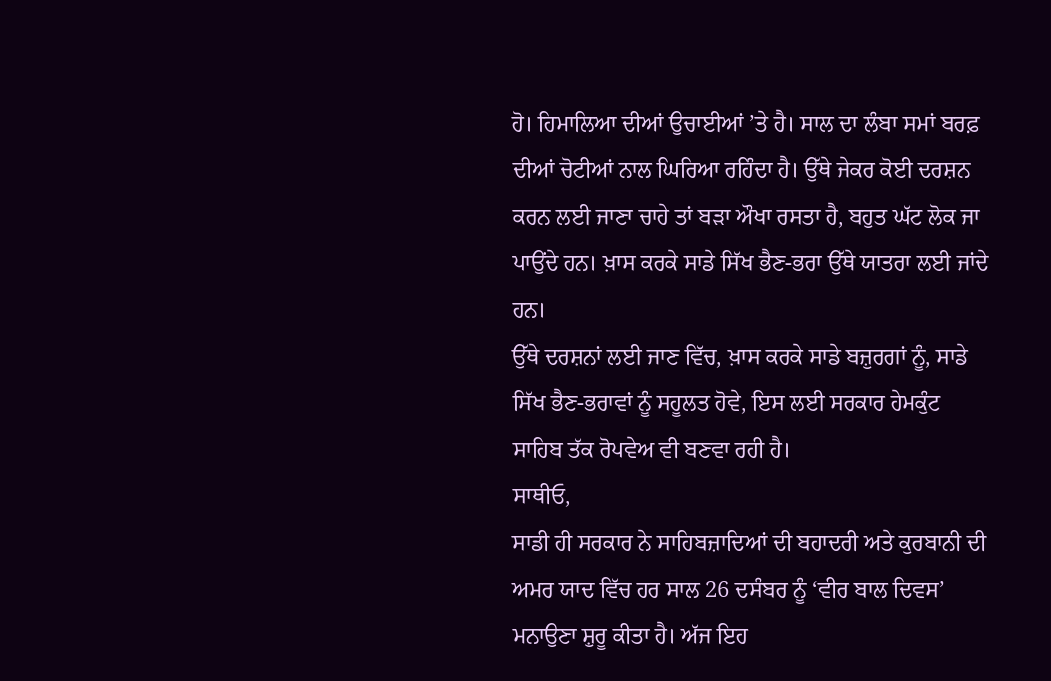ਹੋ। ਹਿਮਾਲਿਆ ਦੀਆਂ ਉਚਾਈਆਂ ’ਤੇ ਹੈ। ਸਾਲ ਦਾ ਲੰਬਾ ਸਮਾਂ ਬਰਫ਼ ਦੀਆਂ ਚੋਟੀਆਂ ਨਾਲ ਘਿਰਿਆ ਰਹਿੰਦਾ ਹੈ। ਉੱਥੇ ਜੇਕਰ ਕੋਈ ਦਰਸ਼ਨ ਕਰਨ ਲਈ ਜਾਣਾ ਚਾਹੇ ਤਾਂ ਬੜਾ ਔਖਾ ਰਸਤਾ ਹੈ, ਬਹੁਤ ਘੱਟ ਲੋਕ ਜਾ ਪਾਉਂਦੇ ਹਨ। ਖ਼ਾਸ ਕਰਕੇ ਸਾਡੇ ਸਿੱਖ ਭੈਣ-ਭਰਾ ਉੱਥੇ ਯਾਤਰਾ ਲਈ ਜਾਂਦੇ ਹਨ।
ਉੱਥੇ ਦਰਸ਼ਨਾਂ ਲਈ ਜਾਣ ਵਿੱਚ, ਖ਼ਾਸ ਕਰਕੇ ਸਾਡੇ ਬਜ਼ੁਰਗਾਂ ਨੂੰ, ਸਾਡੇ ਸਿੱਖ ਭੈਣ-ਭਰਾਵਾਂ ਨੂੰ ਸਹੂਲਤ ਹੋਵੇ, ਇਸ ਲਈ ਸਰਕਾਰ ਹੇਮਕੁੰਟ ਸਾਹਿਬ ਤੱਕ ਰੋਪਵੇਅ ਵੀ ਬਣਵਾ ਰਹੀ ਹੈ।
ਸਾਥੀਓ,
ਸਾਡੀ ਹੀ ਸਰਕਾਰ ਨੇ ਸਾਹਿਬਜ਼ਾਦਿਆਂ ਦੀ ਬਹਾਦਰੀ ਅਤੇ ਕੁਰਬਾਨੀ ਦੀ ਅਮਰ ਯਾਦ ਵਿੱਚ ਹਰ ਸਾਲ 26 ਦਸੰਬਰ ਨੂੰ ‘ਵੀਰ ਬਾਲ ਦਿਵਸ’ ਮਨਾਉਣਾ ਸ਼ੁਰੂ ਕੀਤਾ ਹੈ। ਅੱਜ ਇਹ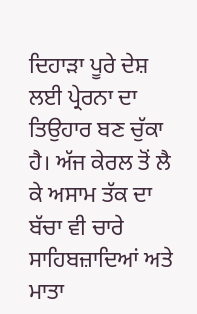ਦਿਹਾੜਾ ਪੂਰੇ ਦੇਸ਼ ਲਈ ਪ੍ਰੇਰਨਾ ਦਾ ਤਿਉਹਾਰ ਬਣ ਚੁੱਕਾ ਹੈ। ਅੱਜ ਕੇਰਲ ਤੋਂ ਲੈ ਕੇ ਅਸਾਮ ਤੱਕ ਦਾ ਬੱਚਾ ਵੀ ਚਾਰੇ ਸਾਹਿਬਜ਼ਾਦਿਆਂ ਅਤੇ ਮਾਤਾ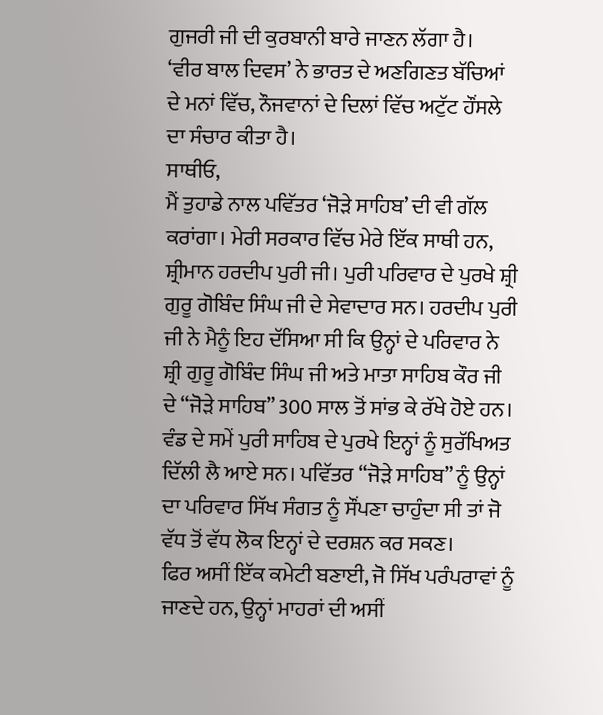ਗੁਜਰੀ ਜੀ ਦੀ ਕੁਰਬਾਨੀ ਬਾਰੇ ਜਾਣਨ ਲੱਗਾ ਹੈ।
‘ਵੀਰ ਬਾਲ ਦਿਵਸ’ ਨੇ ਭਾਰਤ ਦੇ ਅਣਗਿਣਤ ਬੱਚਿਆਂ ਦੇ ਮਨਾਂ ਵਿੱਚ, ਨੌਜਵਾਨਾਂ ਦੇ ਦਿਲਾਂ ਵਿੱਚ ਅਟੁੱਟ ਹੌਂਸਲੇ ਦਾ ਸੰਚਾਰ ਕੀਤਾ ਹੈ।
ਸਾਥੀਓ,
ਮੈਂ ਤੁਹਾਡੇ ਨਾਲ ਪਵਿੱਤਰ ‘ਜੋੜੇ ਸਾਹਿਬ’ ਦੀ ਵੀ ਗੱਲ ਕਰਾਂਗਾ। ਮੇਰੀ ਸਰਕਾਰ ਵਿੱਚ ਮੇਰੇ ਇੱਕ ਸਾਥੀ ਹਨ, ਸ਼੍ਰੀਮਾਨ ਹਰਦੀਪ ਪੁਰੀ ਜੀ। ਪੁਰੀ ਪਰਿਵਾਰ ਦੇ ਪੁਰਖੇ ਸ਼੍ਰੀ ਗੁਰੂ ਗੋਬਿੰਦ ਸਿੰਘ ਜੀ ਦੇ ਸੇਵਾਦਾਰ ਸਨ। ਹਰਦੀਪ ਪੁਰੀ ਜੀ ਨੇ ਮੈਨੂੰ ਇਹ ਦੱਸਿਆ ਸੀ ਕਿ ਉਨ੍ਹਾਂ ਦੇ ਪਰਿਵਾਰ ਨੇ ਸ਼੍ਰੀ ਗੁਰੂ ਗੋਬਿੰਦ ਸਿੰਘ ਜੀ ਅਤੇ ਮਾਤਾ ਸਾਹਿਬ ਕੌਰ ਜੀ ਦੇ “ਜੋੜੇ ਸਾਹਿਬ” 300 ਸਾਲ ਤੋਂ ਸਾਂਭ ਕੇ ਰੱਖੇ ਹੋਏ ਹਨ।
ਵੰਡ ਦੇ ਸਮੇਂ ਪੁਰੀ ਸਾਹਿਬ ਦੇ ਪੁਰਖੇ ਇਨ੍ਹਾਂ ਨੂੰ ਸੁਰੱਖਿਅਤ ਦਿੱਲੀ ਲੈ ਆਏ ਸਨ। ਪਵਿੱਤਰ “ਜੋੜੇ ਸਾਹਿਬ” ਨੂੰ ਉਨ੍ਹਾਂ ਦਾ ਪਰਿਵਾਰ ਸਿੱਖ ਸੰਗਤ ਨੂੰ ਸੌਂਪਣਾ ਚਾਹੁੰਦਾ ਸੀ ਤਾਂ ਜੋ ਵੱਧ ਤੋਂ ਵੱਧ ਲੋਕ ਇਨ੍ਹਾਂ ਦੇ ਦਰਸ਼ਨ ਕਰ ਸਕਣ।
ਫਿਰ ਅਸੀਂ ਇੱਕ ਕਮੇਟੀ ਬਣਾਈ, ਜੋ ਸਿੱਖ ਪਰੰਪਰਾਵਾਂ ਨੂੰ ਜਾਣਦੇ ਹਨ, ਉਨ੍ਹਾਂ ਮਾਹਰਾਂ ਦੀ ਅਸੀਂ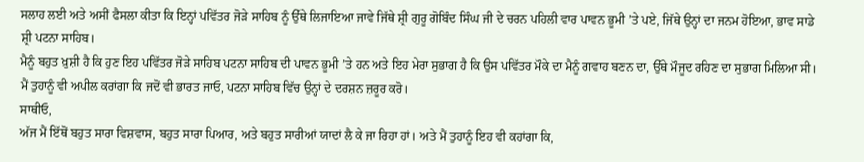ਸਲਾਹ ਲਈ ਅਤੇ ਅਸੀਂ ਫੈਸਲਾ ਕੀਤਾ ਕਿ ਇਨ੍ਹਾਂ ਪਵਿੱਤਰ ਜੋੜੇ ਸਾਹਿਬ ਨੂੰ ਉੱਥੇ ਲਿਜਾਇਆ ਜਾਵੇ ਜਿੱਥੇ ਸ਼੍ਰੀ ਗੁਰੂ ਗੋਬਿੰਦ ਸਿੰਘ ਜੀ ਦੇ ਚਰਨ ਪਹਿਲੀ ਵਾਰ ਪਾਵਨ ਭੂਮੀ ’ਤੇ ਪਏ, ਜਿੱਥੇ ਉਨ੍ਹਾਂ ਦਾ ਜਨਮ ਹੋਇਆ, ਭਾਵ ਸਾਡੇ ਸ਼੍ਰੀ ਪਟਨਾ ਸਾਹਿਬ।
ਮੈਨੂੰ ਬਹੁਤ ਖ਼ੁਸ਼ੀ ਹੈ ਕਿ ਹੁਣ ਇਹ ਪਵਿੱਤਰ ਜੋੜੇ ਸਾਹਿਬ ਪਟਨਾ ਸਾਹਿਬ ਦੀ ਪਾਵਨ ਭੂਮੀ ’ਤੇ ਹਨ ਅਤੇ ਇਹ ਮੇਰਾ ਸੁਭਾਗ ਹੈ ਕਿ ਉਸ ਪਵਿੱਤਰ ਮੌਕੇ ਦਾ ਮੈਨੂੰ ਗਵਾਹ ਬਣਨ ਦਾ, ਉੱਥੇ ਮੌਜੂਦ ਰਹਿਣ ਦਾ ਸੁਭਾਗ ਮਿਲਿਆ ਸੀ। ਮੈਂ ਤੁਹਾਨੂੰ ਵੀ ਅਪੀਲ ਕਰਾਂਗਾ ਕਿ ਜਦੋਂ ਵੀ ਭਾਰਤ ਜਾਓ, ਪਟਨਾ ਸਾਹਿਬ ਵਿੱਚ ਉਨ੍ਹਾਂ ਦੇ ਦਰਸ਼ਨ ਜ਼ਰੂਰ ਕਰੋ।
ਸਾਥੀਓ,
ਅੱਜ ਮੈਂ ਇੱਥੋਂ ਬਹੁਤ ਸਾਰਾ ਵਿਸ਼ਵਾਸ, ਬਹੁਤ ਸਾਰਾ ਪਿਆਰ, ਅਤੇ ਬਹੁਤ ਸਾਰੀਆਂ ਯਾਦਾਂ ਲੈ ਕੇ ਜਾ ਰਿਹਾ ਹਾਂ। ਅਤੇ ਮੈਂ ਤੁਹਾਨੂੰ ਇਹ ਵੀ ਕਹਾਂਗਾ ਕਿ,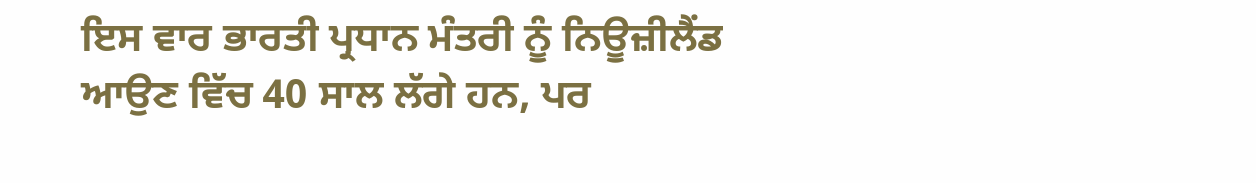ਇਸ ਵਾਰ ਭਾਰਤੀ ਪ੍ਰਧਾਨ ਮੰਤਰੀ ਨੂੰ ਨਿਊਜ਼ੀਲੈਂਡ ਆਉਣ ਵਿੱਚ 40 ਸਾਲ ਲੱਗੇ ਹਨ, ਪਰ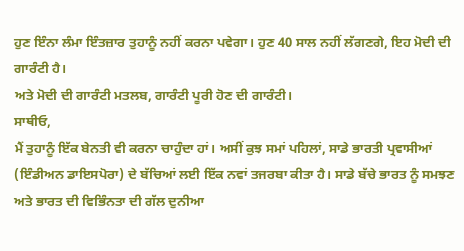ਹੁਣ ਇੰਨਾ ਲੰਮਾ ਇੰਤਜ਼ਾਰ ਤੁਹਾਨੂੰ ਨਹੀਂ ਕਰਨਾ ਪਵੇਗਾ। ਹੁਣ 40 ਸਾਲ ਨਹੀਂ ਲੱਗਣਗੇ, ਇਹ ਮੋਦੀ ਦੀ ਗਾਰੰਟੀ ਹੈ।
ਅਤੇ ਮੋਦੀ ਦੀ ਗਾਰੰਟੀ ਮਤਲਬ, ਗਾਰੰਟੀ ਪੂਰੀ ਹੋਣ ਦੀ ਗਾਰੰਟੀ।
ਸਾਥੀਓ,
ਮੈਂ ਤੁਹਾਨੂੰ ਇੱਕ ਬੇਨਤੀ ਵੀ ਕਰਨਾ ਚਾਹੁੰਦਾ ਹਾਂ। ਅਸੀਂ ਕੁਝ ਸਮਾਂ ਪਹਿਲਾਂ, ਸਾਡੇ ਭਾਰਤੀ ਪ੍ਰਵਾਸੀਆਂ (ਇੰਡੀਅਨ ਡਾਇਸਪੋਰਾ) ਦੇ ਬੱਚਿਆਂ ਲਈ ਇੱਕ ਨਵਾਂ ਤਜਰਬਾ ਕੀਤਾ ਹੈ। ਸਾਡੇ ਬੱਚੇ ਭਾਰਤ ਨੂੰ ਸਮਝਣ ਅਤੇ ਭਾਰਤ ਦੀ ਵਿਭਿੰਨਤਾ ਦੀ ਗੱਲ ਦੁਨੀਆ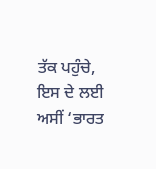ਤੱਕ ਪਹੁੰਚੇ, ਇਸ ਦੇ ਲਈ ਅਸੀਂ ‘ਭਾਰਤ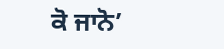ਕੋ ਜਾਨੋ’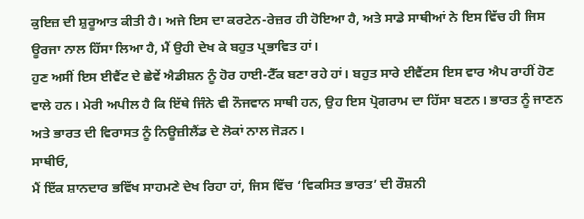ਕੁਇਜ਼ ਦੀ ਸ਼ੁਰੂਆਤ ਕੀਤੀ ਹੈ। ਅਜੇ ਇਸ ਦਾ ਕਰਟੇਨ-ਰੇਜ਼ਰ ਹੀ ਹੋਇਆ ਹੈ, ਅਤੇ ਸਾਡੇ ਸਾਥੀਆਂ ਨੇ ਇਸ ਵਿੱਚ ਹੀ ਜਿਸ ਊਰਜਾ ਨਾਲ ਹਿੱਸਾ ਲਿਆ ਹੈ, ਮੈਂ ਉਹੀ ਦੇਖ ਕੇ ਬਹੁਤ ਪ੍ਰਭਾਵਿਤ ਹਾਂ।
ਹੁਣ ਅਸੀਂ ਇਸ ਈਵੈਂਟ ਦੇ ਛੇਵੇਂ ਐਡੀਸ਼ਨ ਨੂੰ ਹੋਰ ਹਾਈ-ਟੈੱਕ ਬਣਾ ਰਹੇ ਹਾਂ। ਬਹੁਤ ਸਾਰੇ ਈਵੈਂਟਸ ਇਸ ਵਾਰ ਐਪ ਰਾਹੀਂ ਹੋਣ ਵਾਲੇ ਹਨ। ਮੇਰੀ ਅਪੀਲ ਹੈ ਕਿ ਇੱਥੇ ਜਿੰਨੇ ਵੀ ਨੌਜਵਾਨ ਸਾਥੀ ਹਨ, ਉਹ ਇਸ ਪ੍ਰੋਗਰਾਮ ਦਾ ਹਿੱਸਾ ਬਣਨ। ਭਾਰਤ ਨੂੰ ਜਾਣਨ ਅਤੇ ਭਾਰਤ ਦੀ ਵਿਰਾਸਤ ਨੂੰ ਨਿਊਜ਼ੀਲੈਂਡ ਦੇ ਲੋਕਾਂ ਨਾਲ ਜੋੜਨ।
ਸਾਥੀਓ,
ਮੈਂ ਇੱਕ ਸ਼ਾਨਦਾਰ ਭਵਿੱਖ ਸਾਹਮਣੇ ਦੇਖ ਰਿਹਾ ਹਾਂ, ਜਿਸ ਵਿੱਚ ‘ਵਿਕਸਿਤ ਭਾਰਤ’ ਦੀ ਰੌਸ਼ਨੀ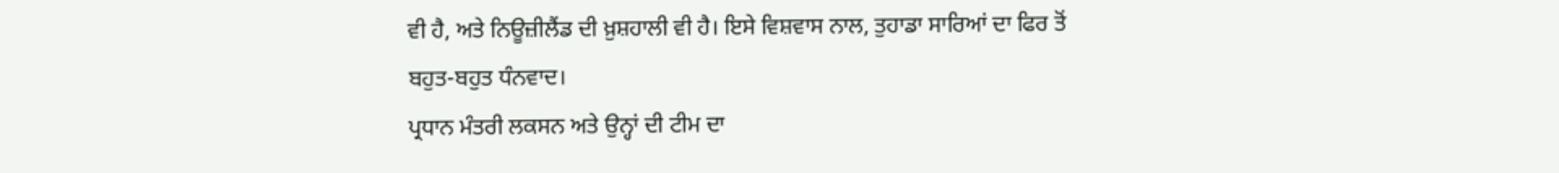ਵੀ ਹੈ, ਅਤੇ ਨਿਊਜ਼ੀਲੈਂਡ ਦੀ ਖ਼ੁਸ਼ਹਾਲੀ ਵੀ ਹੈ। ਇਸੇ ਵਿਸ਼ਵਾਸ ਨਾਲ, ਤੁਹਾਡਾ ਸਾਰਿਆਂ ਦਾ ਫਿਰ ਤੋਂ ਬਹੁਤ-ਬਹੁਤ ਧੰਨਵਾਦ।
ਪ੍ਰਧਾਨ ਮੰਤਰੀ ਲਕਸਨ ਅਤੇ ਉਨ੍ਹਾਂ ਦੀ ਟੀਮ ਦਾ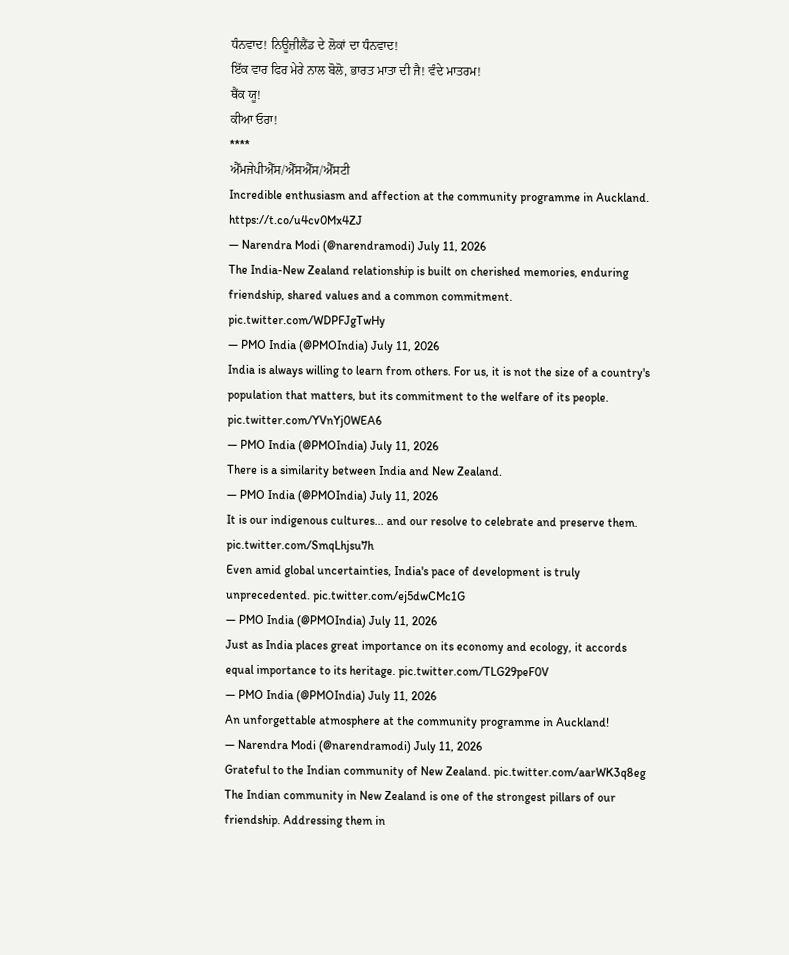ਧੰਨਵਾਦ! ਨਿਊਜ਼ੀਲੈਂਡ ਦੇ ਲੋਕਾਂ ਦਾ ਧੰਨਵਾਦ!
ਇੱਕ ਵਾਰ ਫਿਰ ਮੇਰੇ ਨਾਲ ਬੋਲੋ, ਭਾਰਤ ਮਾਤਾ ਦੀ ਜੈ! ਵੰਦੇ ਮਾਤਰਮ!
ਥੈਂਕ ਯੂ!
ਕੀਆ ਓਰਾ!
****
ਐੱਮਜੇਪੀਐੱਸ/ਐੱਸਐੱਸ/ਐੱਸਟੀ
Incredible enthusiasm and affection at the community programme in Auckland. https://t.co/u4cv0Mx4ZJ
— Narendra Modi (@narendramodi) July 11, 2026
The India-New Zealand relationship is built on cherished memories, enduring friendship, shared values and a common commitment. pic.twitter.com/WDPFJgTwHy
— PMO India (@PMOIndia) July 11, 2026
India is always willing to learn from others. For us, it is not the size of a country's population that matters, but its commitment to the welfare of its people. pic.twitter.com/YVnYj0WEA6
— PMO India (@PMOIndia) July 11, 2026
There is a similarity between India and New Zealand.
— PMO India (@PMOIndia) July 11, 2026
It is our indigenous cultures... and our resolve to celebrate and preserve them. pic.twitter.com/SmqLhjsu7h
Even amid global uncertainties, India's pace of development is truly unprecedented. pic.twitter.com/ej5dwCMc1G
— PMO India (@PMOIndia) July 11, 2026
Just as India places great importance on its economy and ecology, it accords equal importance to its heritage. pic.twitter.com/TLG29peF0V
— PMO India (@PMOIndia) July 11, 2026
An unforgettable atmosphere at the community programme in Auckland!
— Narendra Modi (@narendramodi) July 11, 2026
Grateful to the Indian community of New Zealand. pic.twitter.com/aarWK3q8eg
The Indian community in New Zealand is one of the strongest pillars of our friendship. Addressing them in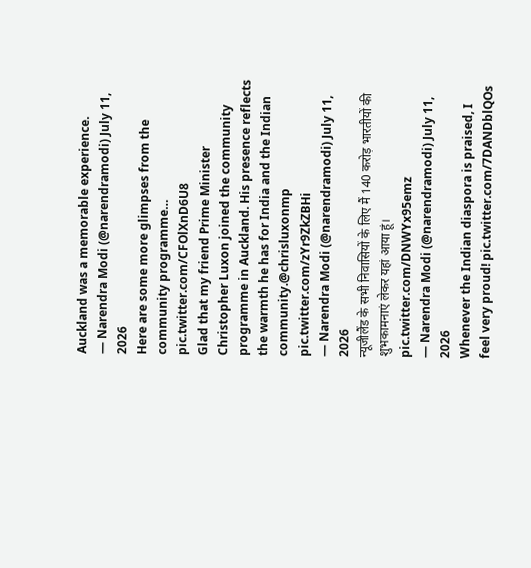Auckland was a memorable experience.
— Narendra Modi (@narendramodi) July 11, 2026
Here are some more glimpses from the community programme… pic.twitter.com/CFOlXnD6U8
Glad that my friend Prime Minister Christopher Luxon joined the community programme in Auckland. His presence reflects the warmth he has for India and the Indian community.@chrisluxonmp pic.twitter.com/zYr9ZkZBHi
— Narendra Modi (@narendramodi) July 11, 2026
न्यूजीलैंड के सभी निवासियों के लिए मैं 140 करोड़ भारतीयों की शुभकामनाएं लेकर यहां आया हूं। pic.twitter.com/DNWYx95emz
— Narendra Modi (@narendramodi) July 11, 2026
Whenever the Indian diaspora is praised, I feel very proud! pic.twitter.com/7DANDblQOs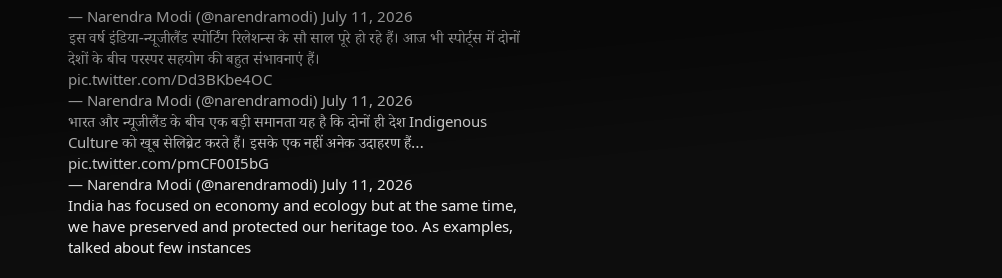— Narendra Modi (@narendramodi) July 11, 2026
इस वर्ष इंडिया-न्यूजीलैंड स्पोर्टिंग रिलेशन्स के सौ साल पूरे हो रहे हैं। आज भी स्पोर्ट्स में दोनों देशों के बीच परस्पर सहयोग की बहुत संभावनाएं हैं। pic.twitter.com/Dd3BKbe4OC
— Narendra Modi (@narendramodi) July 11, 2026
भारत और न्यूजीलैंड के बीच एक बड़ी समानता यह है कि दोनों ही देश Indigenous Culture को खूब सेलिब्रेट करते हैं। इसके एक नहीं अनेक उदाहरण हैं… pic.twitter.com/pmCF00I5bG
— Narendra Modi (@narendramodi) July 11, 2026
India has focused on economy and ecology but at the same time, we have preserved and protected our heritage too. As examples, talked about few instances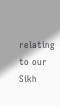relating to our Sikh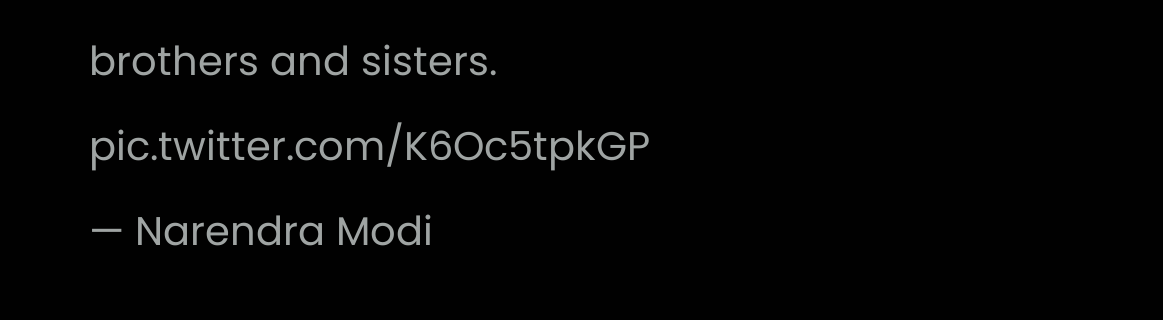brothers and sisters. pic.twitter.com/K6Oc5tpkGP
— Narendra Modi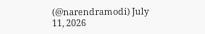(@narendramodi) July 11, 2026